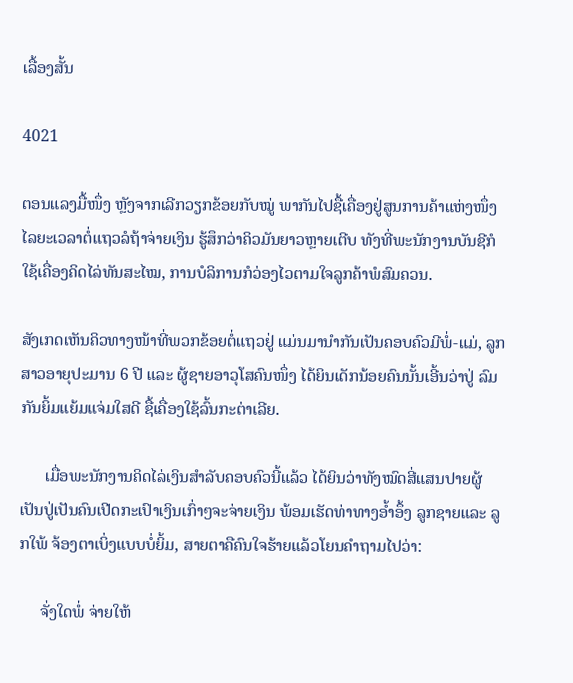ເລື້ອງສັ້ນ

4021

ຕອນແລງມື້ໜຶ່ງ ຫຼັງຈາກເລີກວຽກຂ້ອຍກັບໝູ່ ພາກັນໄປຊື້ເຄື່ອງຢູ່ສູນການຄ້າແຫ່ງໜຶ່ງ ໄລຍະເວລາຕໍ່ແຖວລໍຖ້າຈ່າຍເງິນ ຮູ້ສຶກວ່າຄິວມັນຍາວຫຼາຍເຕີບ ທັງທີ່ພະນັກງານບັນຊີກໍໃຊ້ເຄື່ອງຄິດໄລ່ທັນສະໄໝ, ການບໍລິການກໍວ່ອງໄວຕາມໃຈລູກຄ້າພໍສົມຄວນ.

ສັງເກດເຫັນຄິວທາງໜ້າທີ່ພວກຂ້ອຍຕໍ່ແຖວຢູ່ ແມ່ນມານໍາກັນເປັນຄອບຄົວມີພໍ່-ແມ່, ລູກສາວອາຍຸປະມານ 6 ປີ ແລະ ຜູ້ຊາຍອາວຸໂສຄົນໜຶ່ງ ໄດ້ຍິນເດັກນ້ອຍຄົນນັ້ນເອີ້ນວ່າປູ່ ລົມກັນຍິ້ມແຍ້ມແຈ່ມໃສດີ ຊື້ເຄື່ອງໃຊ້ລົ້ນກະຕ່າເລີຍ.

      ເມື່ອພະນັກງານຄິດໄລ່ເງິນສໍາລັບຄອບຄົວນີ້ແລ້ວ ໄດ້ຍິນວ່າທັງໝົດສີ່ແສນປາຍຜູ້ເປັນປູ່ເປັນຄົນເປີດກະເປົາເງິນເກົ່າໆຈະຈ່າຍເງິນ ພ້ອມເຮັດທ່າທາງອ້ຳອຶ້ງ ລູກຊາຍແລະ ລູກໃພ້ ຈ້ອງຕາເບິ່ງແບບບໍ່ຍິ້ມ, ສາຍຕາຄືຄົນໃຈຮ້າຍແລ້ວໂຍນຄໍາຖາມໄປວ່າ:

     ຈັ່ງໃດພໍ່ ຈ່າຍໃຫ້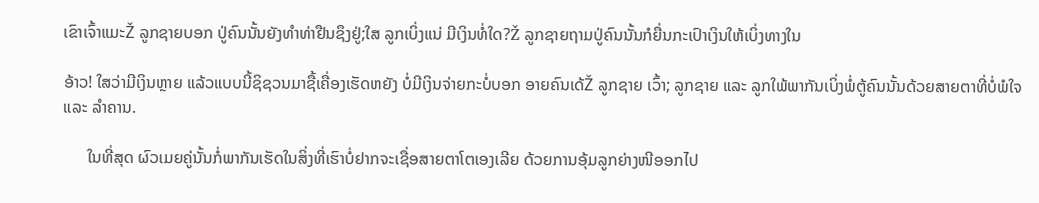ເຂົາເຈົ້າແມະŽ ລູກຊາຍບອກ ປູ່ຄົນນັ້ນຍັງທຳທ່າຢືນຊຶງຢູ່;ໃສ ລູກເບິ່ງແນ່ ມີເງິນທໍ່ໃດ?Ž ລູກຊາຍຖາມປູ່ຄົນນັ້ນກໍຍື່ນກະເປົາເງິນໃຫ້ເບິ່ງທາງໃນ

ອ້າວ! ໃສວ່າມີເງິນຫຼາຍ ແລ້ວແບບນີ້ຊິຊວນມາຊື້ເຄື່ອງເຮັດຫຍັງ ບໍ່ມີເງິນຈ່າຍກະບໍ່ບອກ ອາຍຄົນເດ້Ž ລູກຊາຍ ເວົ້າ; ລູກຊາຍ ແລະ ລູກໃພ້ພາກັນເບິ່ງພໍ່ຕູ້ຄົນນັ້ນດ້ວຍສາຍຕາທີ່ບໍ່ພໍໃຈ ແລະ ລຳຄານ.

      ໃນທີ່ສຸດ ຜົວເມຍຄູ່ນັ້ນກໍ່ພາກັນເຮັດໃນສິ່ງທີ່ເຮົາບໍ່ຢາກຈະເຊື່ອສາຍຕາໂຕເອງເລີຍ ດ້ວຍການອຸ້ມລູກຍ່າງໜີອອກໄປ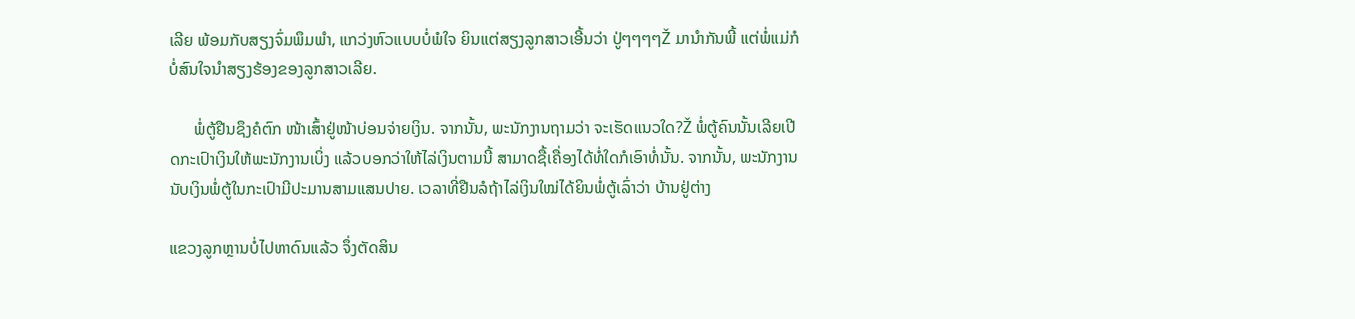ເລີຍ ພ້ອມກັບສຽງຈົ່ມພຶມພໍາ, ແກວ່ງຫົວແບບບໍ່ພໍໃຈ ຍິນແຕ່ສຽງລູກສາວເອີ້ນວ່າ ປູ່ໆໆໆໆŽ ມານຳກັນພີ້ ແຕ່ພໍ່ແມ່ກໍບໍ່ສົນໃຈນໍາສຽງຮ້ອງຂອງລູກສາວເລີຍ.

      ພໍ່ຕູ້ຢືນຊຶງຄໍຕົກ ໜ້າເສົ້າຢູ່ໜ້າບ່ອນຈ່າຍເງິນ. ຈາກນັ້ນ, ພະນັກງານຖາມວ່າ ຈະເຮັດແນວໃດ?Ž ພໍ່ຕູ້ຄົນນັ້ນເລີຍເປີດກະເປົາເງິນໃຫ້ພະນັກງານເບິ່ງ ແລ້ວບອກວ່າໃຫ້ໄລ່ເງິນຕາມນີ້ ສາມາດຊື້ເຄື່ອງໄດ້ທໍ່ໃດກໍເອົາທໍ່ນັ້ນ. ຈາກນັ້ນ, ພະນັກງານນັບເງິນພໍ່ຕູ້ໃນກະເປົາມີປະມານສາມແສນປາຍ. ເວລາທີ່ຢືນລໍຖ້າໄລ່ເງິນໃໝ່ໄດ້ຍິນພໍ່ຕູ້ເລົ່າວ່າ ບ້ານຢູ່ຕ່າງ

ແຂວງລູກຫຼານບໍ່ໄປຫາດົນແລ້ວ ຈຶ່ງຕັດສິນ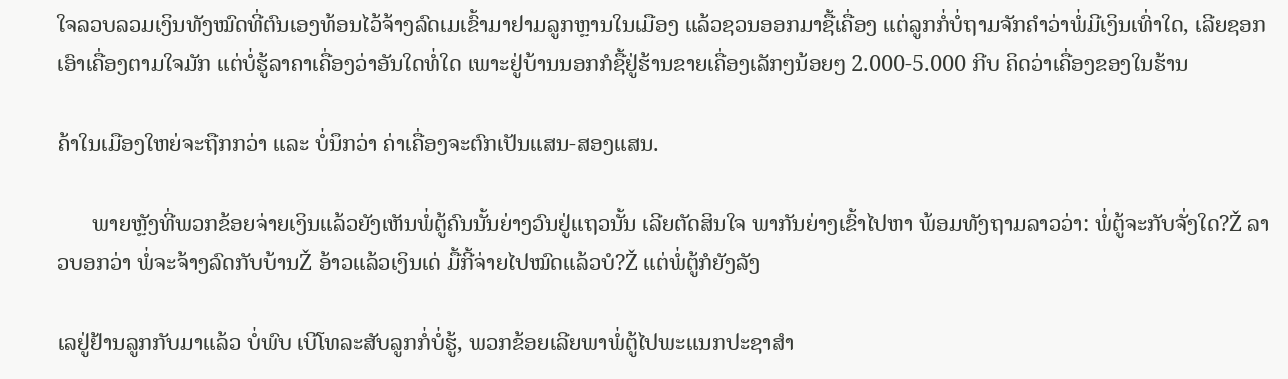ໃຈລວບລວມເງິນທັງໝົດທີ່ຕົນເອງທ້ອນໄວ້ຈ້າງລົດເມເຂົ້າມາຢາມລູກຫຼານໃນເມືອງ ແລ້ວຊວນອອກມາຊື້ເຄື່ອງ ແຕ່ລູກກໍ່ບໍ່ຖາມຈັກຄຳວ່າພໍ່ມີເງິນເທົ່າໃດ, ເລີຍຊອກເອົາເຄື່ອງຕາມໃຈມັກ ແຕ່ບໍ່ຮູ້ລາຄາເຄື່ອງວ່າອັນໃດທໍ່ໃດ ເພາະຢູ່ບ້ານນອກກໍຊື້ຢູ່ຮ້ານຂາຍເຄື່ອງເລັກໆນ້ອຍໆ 2.000-5.000 ກີບ ຄິດວ່າເຄື່ອງຂອງໃນຮ້ານ

ຄ້າໃນເມືອງໃຫຍ່ຈະຖືກກວ່າ ແລະ ບໍ່ນຶກວ່າ ຄ່າເຄື່ອງຈະຕົກເປັນແສນ-ສອງແສນ.

      ພາຍຫຼັງທີ່ພວກຂ້ອຍຈ່າຍເງິນແລ້ວຍັງເຫັນພໍ່ຕູ້ຄົນນັ້ນຍ່າງວົນຢູ່ແຖວນັ້ນ ເລີຍຕັດສິນໃຈ ພາກັນຍ່າງເຂົ້າໄປຫາ ພ້ອມທັງຖາມລາວວ່າ: ພໍ່ຕູ້ຈະກັບຈັ່ງໃດ?Ž ລາວບອກວ່າ ພໍ່ຈະຈ້າງລົດກັບບ້ານŽ ອ້າວແລ້ວເງິນເດ່ ມື້ກີ້ຈ່າຍໄປໝົດແລ້ວບໍ?Ž ແຕ່ພໍ່ຕູ້ກໍຍັງລັງ

ເລຢູ່ຢ້ານລູກກັບມາແລ້ວ ບໍ່ພົບ ເບີໂທລະສັບລູກກໍ່ບໍ່ຮູ້, ພວກຂ້ອຍເລີຍພາພໍ່ຕູ້ໄປພະແນກປະຊາສຳ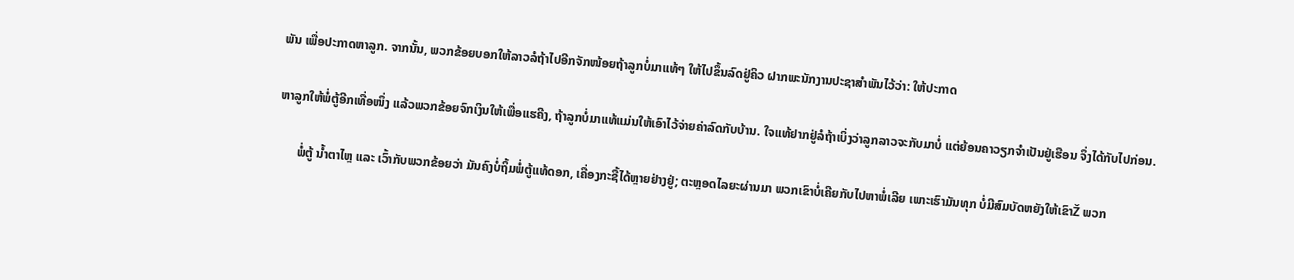ພັນ ເພື່ອປະກາດຫາລູກ. ຈາກນັ້ນ, ພວກຂ້ອຍບອກໃຫ້ລາວລໍຖ້າໄປອີກຈັກໜ້ອຍຖ້າລູກບໍ່ມາແທ້ໆ ໃຫ້ໄປຂຶ້ນລົດຢູ່ຄິວ ຝາກພະນັກງານປະຊາສຳພັນໄວ້ວ່າ: ໃຫ້ປະກາດ

ຫາລູກໃຫ້ພໍ່ຕູ້ອີກເທື່ອໜຶ່ງ ແລ້ວພວກຂ້ອຍຈົກເງິນໃຫ້ເພື່ອແຮຄີງ, ຖ້າລູກບໍ່ມາແທ້ແມ່ນໃຫ້ເອົາໄວ້ຈ່າຍຄ່າລົດກັບບ້ານ. ໃຈແທ້ຢາກຢູ່ລໍຖ້າເບິ່ງວ່າລູກລາວຈະກັບມາບ່ໍ ແຕ່ຍ້ອນຄາວຽກຈໍາເປັນຢູ່ເຮືອນ ຈຶ່ງໄດ້ກັບໄປກ່ອນ.

      ພໍ່ຕູ້ ນ້ຳຕາໄຫຼ ແລະ ເວົ້າກັບພວກຂ້ອຍວ່າ ມັນຄົງບໍ່ຖິ້ມພໍ່ຕູ້ແທ້ດອກ, ເຄື່ອງກະຊື້ໄດ້ຫຼາຍຢ່າງຢູ່; ຕະຫຼອດໄລຍະຜ່ານມາ ພວກເຂົາບໍ່ເຄີຍກັບໄປຫາພໍ່ເລີຍ ເພາະເຮົາມັນທຸກ ບໍ່ມີສົມບັດຫຍັງໃຫ້ເຂົາŽ ພວກ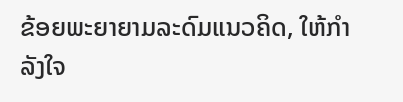ຂ້ອຍພະຍາຍາມລະດົມແນວຄິດ, ໃຫ້ກໍາລັງໃຈ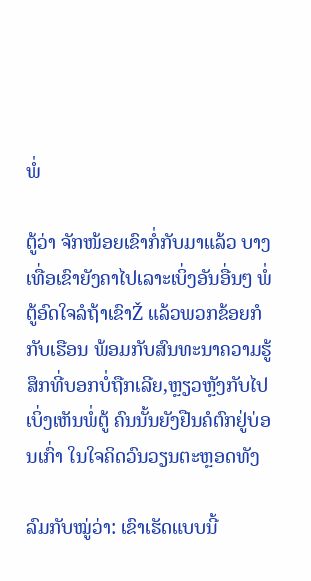ພໍ່

ຕູ້ວ່າ ຈັກໜ້ອຍເຂົາກໍ່ກັບມາແລ້ວ ບາງເທື່ອເຂົາຍັງຄາໄປເລາະເບິ່ງອັນອື່ນໆ ພໍ່ຕູ້ອົດໃຈລໍຖ້າເຂົາŽ ແລ້ວພວກຂ້ອຍກໍກັບເຮືອນ ພ້ອມກັບສົນທະນາຄວາມຮູ້ສຶກທີ່ບອກບໍ່ຖືກເລີຍ,ຫຼຽວຫຼັງກັບໄປເບິ່ງເຫັນພໍ່ຕູ້ ຄົນນັ້ນຍັງຢືນຄໍຕົກຢູ່ບ່ອນເກົ່າ ໃນໃຈຄິດວົນວຽນຕະຫຼອດທັງ

ລົມກັບໝູ່ວ່າ: ເຂົາເຮັດແບບນີ້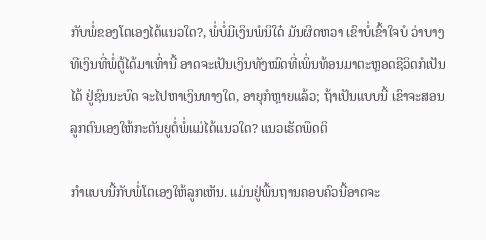ກັບພໍ່ຂອງໂຕເອງໄດ້ແນວໃດ?, ພໍ່ບໍ່ມີເງິນພໍນິໃດ໋ ມັນຜິດຫວາ ເຂົາບໍ່ເຂົ້າໃຈບໍ ວ່າບາງທີເງິນທີ່ພໍ່ຕູ້ໄດ້ມາເທົ່ານີ້ ອາດຈະເປັນເງິນທັງໝົດທີ່ເພິ່ນທ້ອນມາຕະຫຼອດຊີວິດກໍເປັນໄດ້ ຢູ່ຊົນນະບົດ ຈະໄປຫາເງິນທາງໃດ, ອາຍຸກໍຫຼາຍແລ້ວ; ຖ້າເປັນແບບນີ້ ເຂົາຈະສອນລູກຕົນເອງໃຫ້ກະຕັນຍູຕໍ່ພໍ່ແມ່ໄດ້ແນວໃດ? ແນວເຮັດພຶດຕິ

ກຳແບບນີ້ກັບພໍ່ໂຕເອງໃຫ້ລູກເຫັນ. ແມ່ນຢູ່ພື້ນຖານຄອບຄົວນີ້ອາດຈະ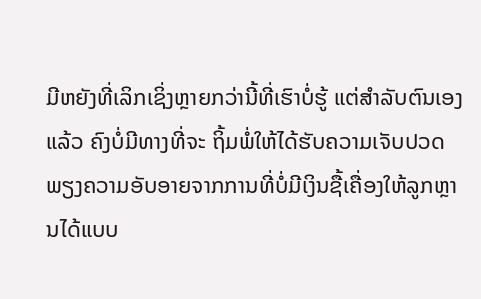ມີຫຍັງທີ່ເລິກເຊິ່ງຫຼາຍກວ່ານີ້ທີ່ເຮົາບໍ່ຮູ້ ແຕ່ສໍາລັບຕົນເອງແລ້ວ ຄົງບໍ່ມີທາງທີ່ຈະ ຖິ້ມພໍ່ໃຫ້ໄດ້ຮັບຄວາມເຈັບປວດ ພຽງຄວາມອັບອາຍຈາກການທີ່ບໍ່ມີເງິນຊື້ເຄື່ອງໃຫ້ລູກຫຼານໄດ້ແບບ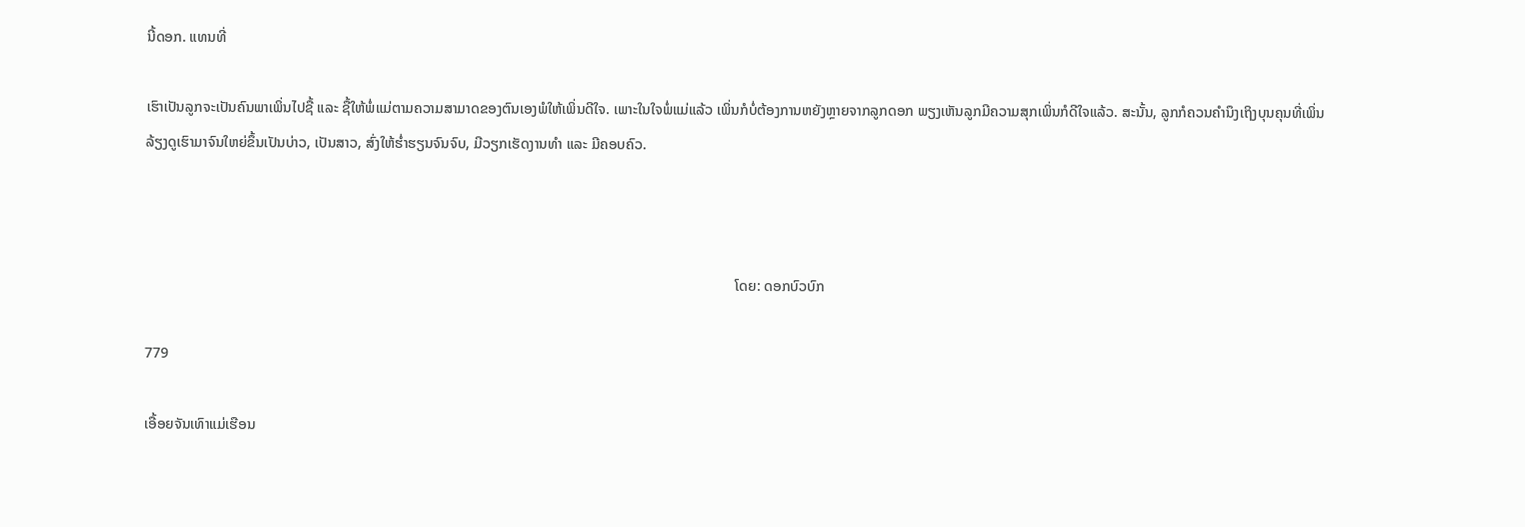ນີ້ດອກ. ແທນທີ່

ເຮົາເປັນລູກຈະເປັນຄົນພາເພິ່ນໄປຊື້ ແລະ ຊື້ໃຫ້ພໍ່ແມ່ຕາມຄວາມສາມາດຂອງຕົນເອງພໍໃຫ້ເພິ່ນດີໃຈ. ເພາະໃນໃຈພໍ່ແມ່ແລ້ວ ເພິ່ນກໍບໍ່ຕ້ອງການຫຍັງຫຼາຍຈາກລູກດອກ ພຽງເຫັນລູກມີຄວາມສຸກເພິ່ນກໍດີໃຈແລ້ວ. ສະນັ້ນ, ລູກກໍຄວນຄໍານຶງເຖິງບຸນຄຸນທີ່ເພິ່ນລ້ຽງດູເຮົາມາຈົນໃຫຍ່ຂຶ້ນເປັນບ່າວ, ເປັນສາວ, ສົ່ງໃຫ້ຮໍ່າຮຽນຈົນຈົບ, ມີວຽກເຮັດງານທໍາ ແລະ ມີຄອບຄົວ.



                                                                                                                                                                  ໂດຍ: ດອກບົວບົກ

779

ເອື້ອຍຈັນເທົາແມ່ເຮືອນ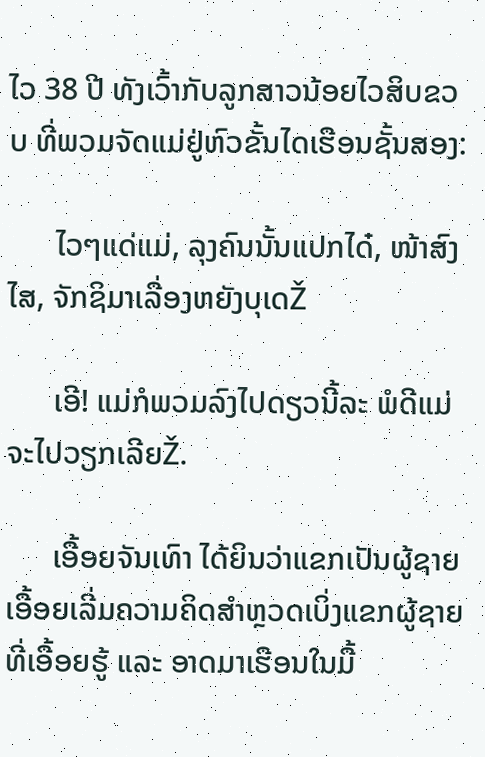ໄວ 38 ປີ ທັງເວົ້າກັບລູກສາວນ້ອຍໄວສິບຂວບ ທີ່ພວມຈັດແມ່ຢູ່ຫົວຂັ້ນໄດເຮືອນຊັ້ນສອງ:

      ໄວໆແດ່ແມ່, ລຸງຄົນນັ້ນແປກໄດ໋, ໜ້າສົງໄສ, ຈັກຊິມາເລື່ອງຫຍັງບຸເດŽ

      ເອີ! ແມ່ກໍພວມລົງໄປດຽວນີ້ລະ ພໍດີແມ່ຈະໄປວຽກເລີຍŽ.

      ເອື້ອຍຈັນເທົາ ໄດ້ຍິນວ່າແຂກເປັນຜູ້ຊາຍ ເອື້ອຍເລີ່ມຄວາມຄິດສໍາຫຼວດເບິ່ງແຂກຜູ້ຊາຍທີ່ເອື້ອຍຮູ້ ແລະ ອາດມາເຮືອນໃນມື້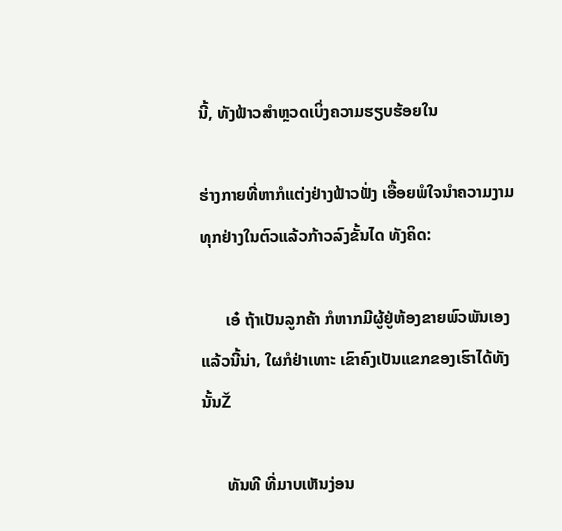ນີ້, ທັງຟ້າວສໍາຫຼວດເບິ່ງຄວາມຮຽບຮ້ອຍໃນ

ຮ່າງກາຍທີ່ຫາກໍແຕ່ງຢ່າງຟ້າວຟັ່ງ ເອື້ອຍພໍໃຈນໍາຄວາມງາມທຸກຢ່າງໃນຕົວແລ້ວກ້າວລົງຂັ້ນໄດ ທັງຄິດ:

      ເອ໋ ຖ້າເປັນລູກຄ້າ ກໍຫາກມີຜູ້ຢູ່ຫ້ອງຂາຍພົວພັນເອງແລ້ວນີ້ນ່າ‚ ໃຜກໍຢ່າເທາະ ເຂົາຄົງເປັນແຂກຂອງເຮົາໄດ້ທັງນັ້ນŽ

      ທັນທີ ທີ່ມາບເຫັນງ່ອນ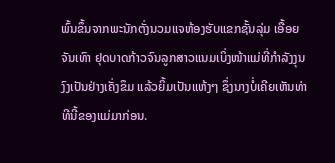ພົ້ນຂຶ້ນຈາກພະນັກຕັ່ງນວມແຈຫ້ອງຮັບແຂກຊັ້ນລຸ່ມ ເອື້ອຍຈັນເທົາ ຢຸດບາດກ້າວຈົນລູກສາວແນມເບິ່ງໜ້າແມ່ທີ່ກໍາລັງງຸນງົງເປັນຢ່າງເຄັ່ງຂຶມ ແລ້ວຍິ້ມເປັນແຫ້ງໆ ຊຶ່ງນາງບໍ່ເຄີຍເຫັນທ່າທີນີ້ຂອງແມ່ມາກ່ອນ.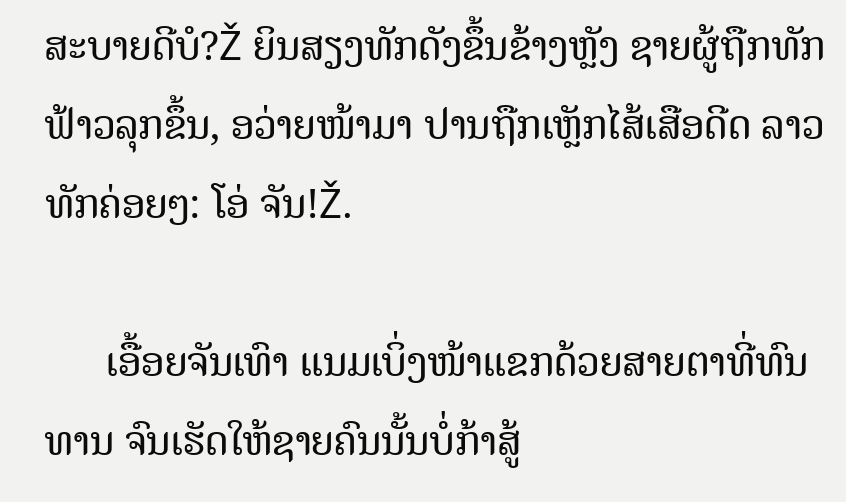ສະບາຍດີບໍ?Ž ຍິນສຽງທັກດັງຂຶ້ນຂ້າງຫຼັງ ຊາຍຜູ້ຖືກທັກຟ້າວລຸກຂຶ້ນ, ອວ່າຍໜ້າມາ ປານຖືກເຫຼັກໄສ້ເສືອດີດ ລາວທັກຄ່ອຍໆ: ໂອ່ ຈັນ!Ž.

      ເອື້ອຍຈັນເທົາ ແນມເບິ່ງໜ້າແຂກດ້ວຍສາຍຕາທີ່ທົນທານ ຈົນເຮັດໃຫ້ຊາຍຄົນນັ້ນບໍ່ກ້າສູ້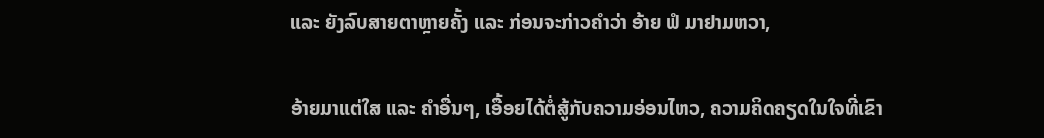ແລະ ຍັງລົບສາຍຕາຫຼາຍຄັ້ງ ແລະ ກ່ອນຈະກ່າວຄໍາວ່າ ອ້າຍ ຟໍ ມາຢາມຫວາ,

ອ້າຍມາແຕ່ໃສ ແລະ ຄໍາອື່ນໆ, ເອື້ອຍໄດ້ຕໍ່ສູ້ກັບຄວາມອ່ອນໄຫວ, ຄວາມຄິດຄຽດໃນໃຈທີ່ເຂົາ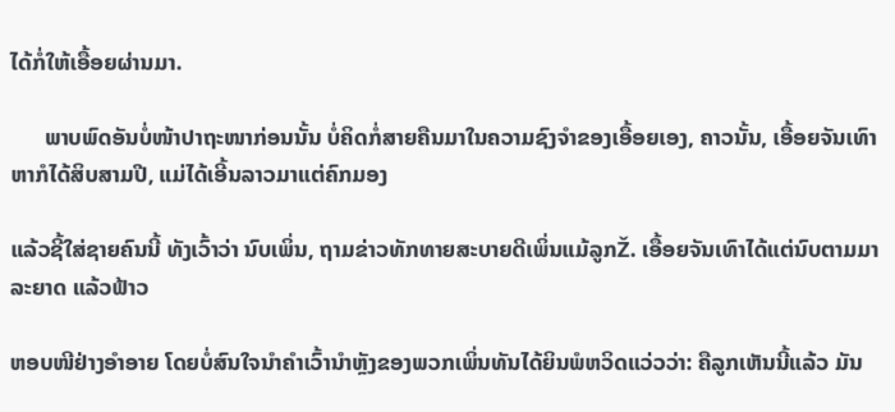ໄດ້ກໍ່ໃຫ້ເອື້ອຍຜ່ານມາ.

      ພາບພົດອັນບໍ່ໜ້າປາຖະໜາກ່ອນນັ້ນ ບໍ່ຄິດກໍ່ສາຍຄືນມາໃນຄວາມຊົງຈໍາຂອງເອື້ອຍເອງ‚ ຄາວນັ້ນ, ເອື້ອຍຈັນເທົາຫາກໍໄດ້ສິບສາມປີ, ແມ່ໄດ້ເອີ້ນລາວມາແຕ່ຄົກມອງ

ແລ້ວຊີ້ໃສ່ຊາຍຄົນນີ້ ທັງເວົ້າວ່າ ນົບເພິ່ນ, ຖາມຂ່າວທັກທາຍສະບາຍດີເພິ່ນແມ້ລູກŽ. ເອື້ອຍຈັນເທົາໄດ້ແຕ່ນົບຕາມມາລະຍາດ ແລ້ວຟ້າວ

ຫອບໜີຢ່າງອໍາອາຍ ໂດຍບໍ່ສົນໃຈນໍາຄໍາເວົ້ານໍາຫຼັງຂອງພວກເພິ່ນທັນໄດ້ຍິນພໍຫວິດແວ່ວວ່າ: ຄືລູກເຫັນນີ້ແລ້ວ ມັນ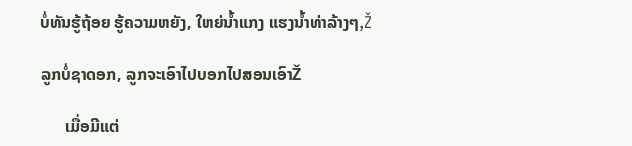ບໍ່ທັນຮູ້ຖ້ອຍ ຮູ້ຄວາມຫຍັງ, ໃຫຍ່ນໍ້າແກງ ແຮງນໍ້າທ່າລ້າງໆ‚Ž

ລູກບໍ່ຊາດອກ, ລູກຈະເອົາໄປບອກໄປສອນເອົາŽ

      ເມື່ອມີແຕ່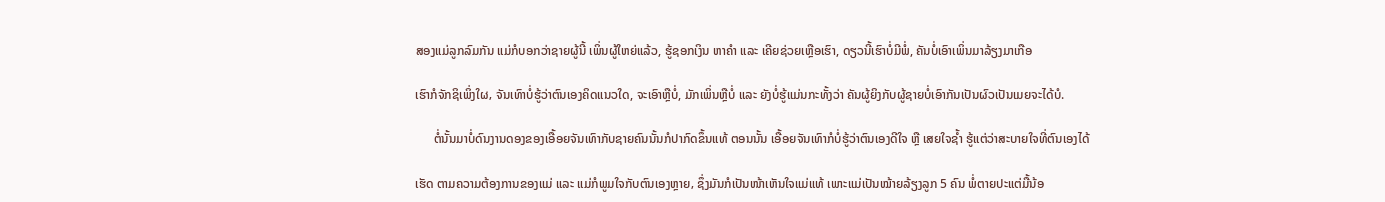ສອງແມ່ລູກລົມກັນ ແມ່ກໍບອກວ່າຊາຍຜູ້ນີ້ ເພິ່ນຜູ້ໃຫຍ່ແລ້ວ, ຮູ້ຊອກເງິນ ຫາຄໍາ ແລະ ເຄີຍຊ່ວຍເຫຼືອເຮົາ, ດຽວນີ້ເຮົາບໍ່ມີພໍ່, ຄັນບໍ່ເອົາເພິ່ນມາລ້ຽງມາເກືອ

ເຮົາກໍຈັກຊິເພິ່ງໃຜ‚ ຈັນເທົາບໍ່ຮູ້ວ່າຕົນເອງຄິດແນວໃດ, ຈະເອົາຫຼືບ່ໍ, ມັກເພິ່ນຫຼືບ່ໍ ແລະ ຍັງບໍ່ຮູ້ແມ່ນກະທັ້ງວ່າ ຄັນຜູ້ຍິງກັບຜູ້ຊາຍບໍ່ເອົາກັນເປັນຜົວເປັນເມຍຈະໄດ້ບໍ.

      ຕໍ່ນັ້ນມາບໍ່ດົນງານດອງຂອງເອື້ອຍຈັນເທົາກັບຊາຍຄົນນັ້ນກໍປາກົດຂຶ້ນແທ້ ຕອນນັ້ນ ເອື້ອຍຈັນເທົາກໍບໍ່ຮູ້ວ່າຕົນເອງດີໃຈ ຫຼື ເສຍໃຈຊໍ້າ ຮູ້ແຕ່ວ່າສະບາຍໃຈທີ່ຕົນເອງໄດ້

ເຮັດ ຕາມຄວາມຕ້ອງການຂອງແມ່ ແລະ ແມ່ກໍພູມໃຈກັບຕົນເອງຫຼາຍ‚ ຊຶ່ງມັນກໍເປັນໜ້າເຫັນໃຈແມ່ແທ້ ເພາະແມ່ເປັນໝ້າຍລ້ຽງລູກ 5 ຄົນ ພໍ່ຕາຍປະແຕ່ມື້ນ້ອ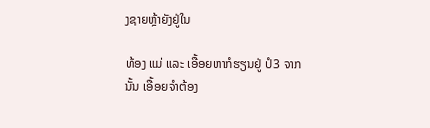ງຊາຍຫຼ້າຍັງຢູ່ໃນ

ທ້ອງ ແມ່ ແລະ ເອື້ອຍຫາກໍຮຽນຢູ່ ປໍ3 ຈາກນັ້ນ ເອື້ອຍຈໍາຕ້ອງ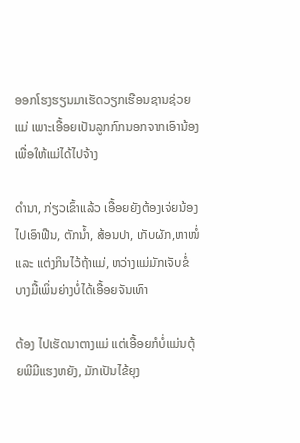ອອກໂຮງຮຽນມາເຮັດວຽກເຮືອນຊານຊ່ວຍແມ່ ເພາະເອື້ອຍເປັນລູກກົກນອກຈາກເອົານ້ອງ ເພື່ອໃຫ້ແມ່ໄດ້ໄປຈ້າງ

ດໍານາ, ກ່ຽວເຂົ້າແລ້ວ ເອື້ອຍຍັງຕ້ອງເຈ່ຍນ້ອງໄປເອົາຟືນ, ຕັກນໍ້າ, ສ້ອນປາ, ເກັບຜັກ,ຫາໜໍ່ ແລະ ແຕ່ງກິນໄວ້ຖ້າແມ່, ຫວ່າງແມ່ມັກເຈັບຂໍ່ ບາງມື້ເພິ່ນຍ່າງບໍ່ໄດ້ເອື້ອຍຈັນເທົາ

ຕ້ອງ ໄປເຮັດນາຕາງແມ່ ແຕ່ເອື້ອຍກໍບໍ່ແມ່ນຕຸ້ຍພີມີແຮງຫຍັງ, ມັກເປັນໄຂ້ຍຸງ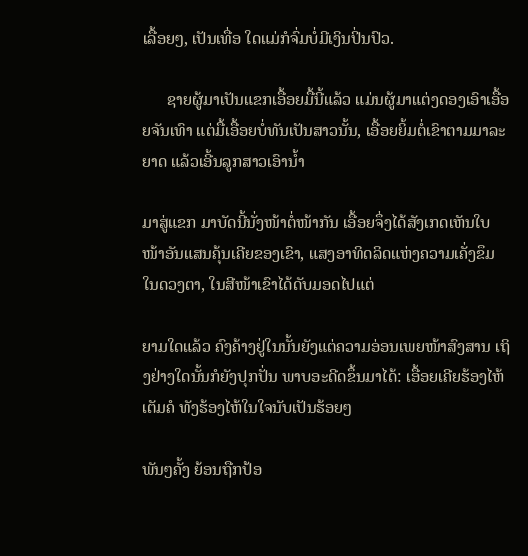ເລື້ອຍໆ, ເປັນເທື່ອ ໃດແມ່ກໍຈົ່ມບໍ່ມີເງິນປິ່ນປົວ.

      ຊາຍຜູ້ມາເປັນແຂກເອື້ອຍມື້ນີ້ແລ້ວ ແມ່ນຜູ້ມາແຕ່ງດອງເອົາເອື້ອຍຈັນເທົາ ແຕ່ມື້ເອື້ອຍບໍ່ທັນເປັນສາວນັ້ນ, ເອື້ອຍຍິ້ມຕໍ່ເຂົາຕາມມາລະຍາດ ແລ້ວເອີ້ນລູກສາວເອົານໍ້າ

ມາສູ່ແຂກ ມາບັດນີ້ນັ່ງໜ້າຕໍ່ໜ້າກັນ ເອື້ອຍຈຶ່ງໄດ້ສັງເກດເຫັນໃບໜ້າອັນແສນຄຸ້ນເຄີຍຂອງເຂົາ, ແສງອາທິດລິດແຫ່ງຄວາມເຄັ່ງຂຶມໃນດວງຕາ, ໃນສີໜ້າເຂົາໄດ້ດັບມອດໄປແຕ່

ຍາມໃດແລ້ວ ຄົງຄ້າງຢູ່ໃນນັ້ນຍັງແຕ່ຄວາມອ່ອນເພຍໜ້າສົງສານ ເຖິງຢ່າງໃດນັ້ນກໍຍັງປຸກປັ່ນ ພາບອະດີດຂຶ້ນມາໄດ້: ເອື້ອຍເຄີຍຮ້ອງໄຫ້ເຕັມຄໍ ທັງຮ້ອງໄຫ້ໃນໃຈນັບເປັນຮ້ອຍໆ

ພັນໆຄັ້ງ ຍ້ອນຖືກປ້ອ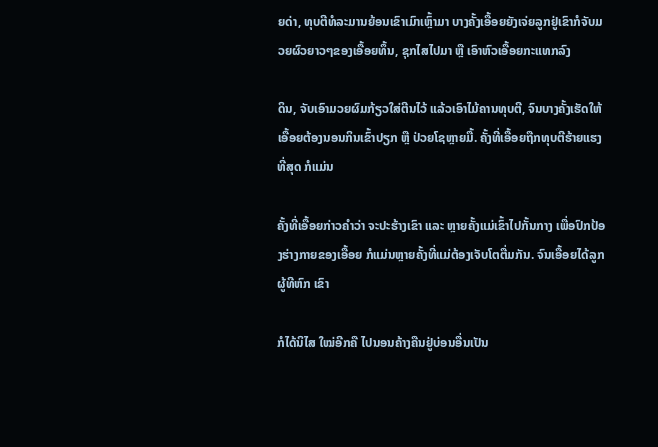ຍດ່າ, ທຸບຕີທໍລະມານຍ້ອນເຂົາເມົາເຫຼົ້າມາ ບາງຄັ້ງເອື້ອຍຍັງເຈ່ຍລູກຢູ່ເຂົາກໍຈັບມວຍຜົວຍາວໆຂອງເອື້ອຍທຶ້ນ, ຊຸກໄສໄປມາ ຫຼື ເອົາຫົວເອື້ອຍກະແທກລົງ

ດິນ, ຈັບເອົາມວຍຜົມກ້ຽວໃສ່ຕີນໄວ້ ແລ້ວເອົາໄມ້ຄານທຸບຕີ, ຈົນບາງຄັ້ງເຮັດໃຫ້ເອື້ອຍຕ້ອງນອນກິນເຂົ້າປຽກ ຫຼື ປ່ວຍໂຊຫຼາຍມື້. ຄັ້ງທີ່ເອື້ອຍຖືກທຸບຕີຮ້າຍແຮງທີ່ສຸດ ກໍແມ່ນ

ຄັ້ງທີ່ເອື້ອຍກ່າວຄໍາວ່າ ຈະປະຮ້າງເຂົາ ແລະ ຫຼາຍຄັ້ງແມ່ເຂົ້າໄປກັ້ນກາງ ເພື່ອປົກປ້ອງຮ່າງກາຍຂອງເອື້ອຍ ກໍແມ່ນຫຼາຍຄັ້ງທີ່ແມ່ຕ້ອງເຈັບໂຕຕື່ມກັນ. ຈົນເອື້ອຍໄດ້ລູກຜູ້ທີຫົກ ເຂົາ

ກໍໄດ້ນິໄສ ໃໝ່ອີກຄື ໄປນອນຄ້າງຄືນຢູ່ບ່ອນອື່ນເປັນ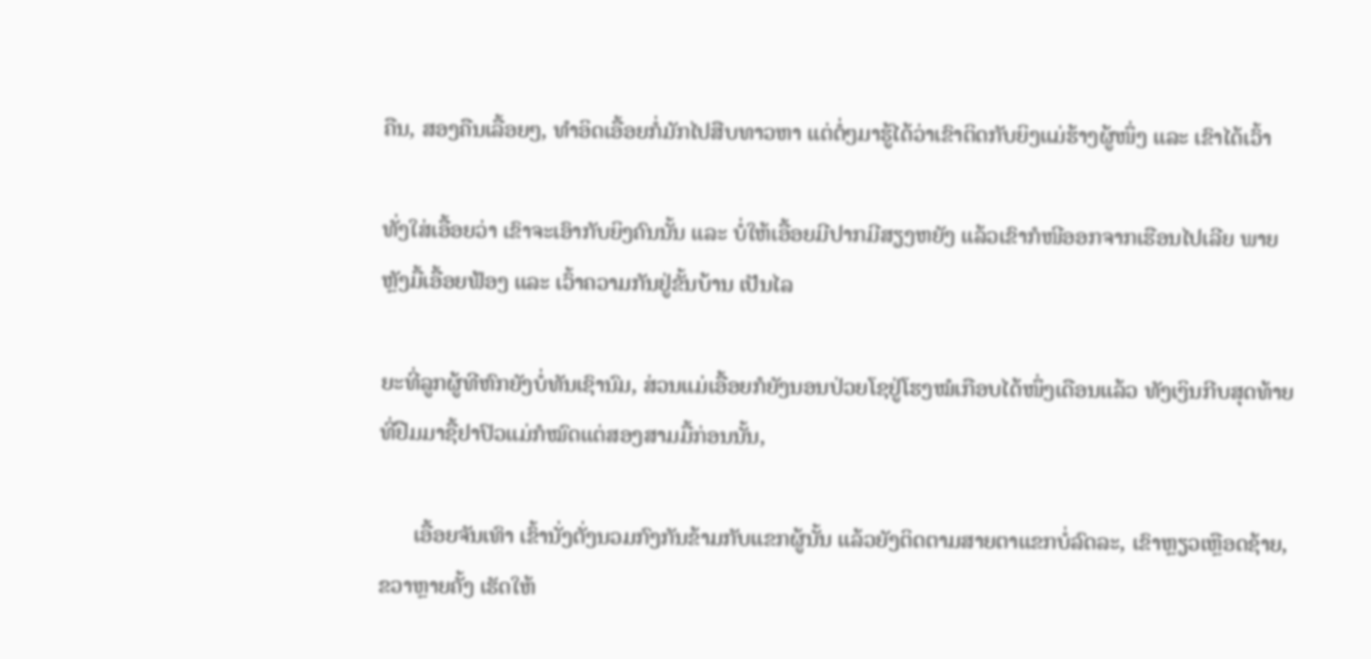ຄືນ, ສອງຄືນເລື້ອຍໆ, ທໍາອິດເອື້ອຍກໍ່ມັກໄປສືບທາວຫາ ແຕ່ຕໍ່ໆມາຮູ້ໄດ້ວ່າເຂົາຕິດກັບຍິງແມ່ຮ້າງຜູ້ໜຶ່ງ ແລະ ເຂົາໄດ້ເວົ້າ

ທັ່ງໃສ່ເອື້ອຍວ່າ ເຂົາຈະເອົາກັບຍິງຄົນນັ້ນ ແລະ ບໍ່ໃຫ້ເອື້ອຍມີປາກມີສຽງຫຍັງ ແລ້ວເຂົາກໍໜີອອກຈາກເຮືອນໄປເລີຍ ພາຍຫຼັງມື້ເອື້ອຍຟ້ອງ ແລະ ເວົ້າຄວາມກັນຢູ່ຂັ້ນບ້ານ ເປັນໄລ

ຍະທີ່ລູກຜູ້ທີຫົກຍັງບໍ່ທັນເຊົານົມ, ສ່ວນແມ່ເອື້ອຍກໍຍັງນອນປ່ວຍໂຊຢູ່ໂຮງໝໍເກືອບໄດ້ໜຶ່ງເດືອນແລ້ວ ທັງເງິນກີບສຸດທ້າຍທີ່ຢືມມາຊື້ຢາປົວແມ່ກໍໝົດແຕ່ສອງສາມມື້ກ່ອນນັ້ນ‚

      ເອື້ອຍຈັນເທົາ ເຂົ້ານັ່ງຕັ່ງນວມກົງກັນຂ້າມກັບແຂກຜູ້ນັ້ນ ແລ້ວຍັງຕິດຕາມສາຍຕາແຂກບໍ່ລົດລະ, ເຂົາຫຼຽວເຫຼືອດຊ້າຍ, ຂວາຫຼາຍຄັ້ງ ເຮັດໃຫ້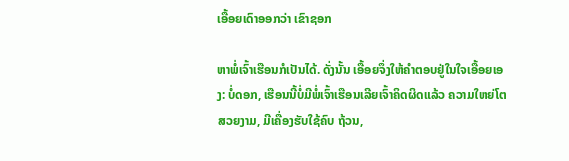ເອື້ອຍເດົາອອກວ່າ ເຂົາຊອກ

ຫາພໍ່ເຈົ້າເຮືອນກໍເປັນໄດ້. ດັ່ງນັ້ນ ເອື້ອຍຈຶ່ງໃຫ້ຄໍາຕອບຢູ່ໃນໃຈເອື້ອຍເອງ: ບໍ່ດອກ, ເຮືອນນີ້ບໍ່ມີພໍ່ເຈົ້າເຮືອນເລີຍເຈົ້າຄິດຜິດແລ້ວ ຄວາມໃຫຍ່ໂຕສວຍງາມ, ມີເຄື່ອງຮັບໃຊ້ຄົບ ຖ້ວນ,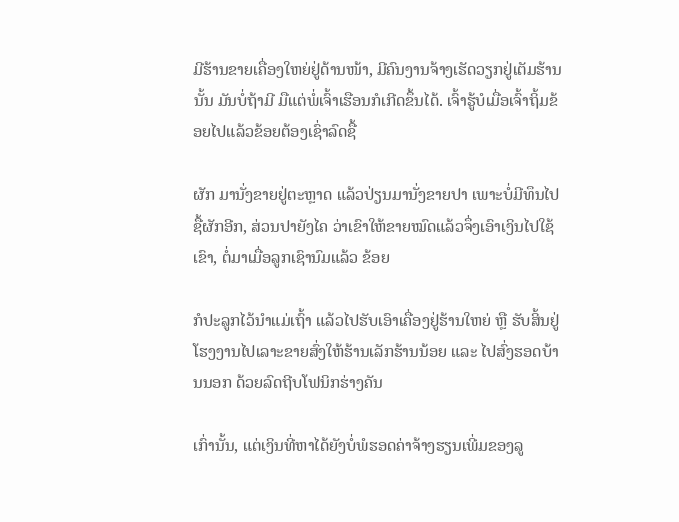ມີຮ້ານຂາຍເຄື່ອງໃຫຍ່ຢູ່ດ້ານໜ້າ, ມີຄົນງານຈ້າງເຮັດວຽກຢູ່ເຕັມຮ້ານນັ້ນ ມັນບໍ່ຖ້າມີ ມືແຕ່ພໍ່ເຈົ້າເຮືອນກໍເກີດຂຶ້ນໄດ້. ເຈົ້າຮູ້ບໍເມື່ອເຈົ້າຖິ້ມຂ້ອຍໄປແລ້ວຂ້ອຍຕ້ອງເຊົ່າລົດຊື້

ຜັກ ມານັ່ງຂາຍຢູ່ຕະຫຼາດ ແລ້ວປ່ຽນມານັ່ງຂາຍປາ ເພາະບໍ່ມີທຶນໄປຊື້ຜັກອີກ, ສ່ວນປາຍັງໄຄ ວ່າເຂົາໃຫ້ຂາຍໝົດແລ້ວຈຶ່ງເອົາເງິນໄປໃຊ້ເຂົາ, ຕໍ່ມາເມື່ອລູກເຊົານົມແລ້ວ ຂ້ອຍ

ກໍປະລູກໄວ້ນໍາແມ່ເຖົ້າ ແລ້ວໄປຮັບເອົາເຄື່ອງຢູ່ຮ້ານໃຫຍ່ ຫຼື ຮັບສິ້ນຢູ່ໂຮງງານໄປເລາະຂາຍສົ່ງໃຫ້ຮ້ານເລັກຮ້ານນ້ອຍ ແລະ ໄປສົ່ງຮອດບ້ານນອກ ດ້ວຍລົດຖີບໂຟນິກຮ່າງຄັນ

ເກົ່ານັ້ນ, ແຕ່ເງິນທີ່ຫາໄດ້ຍັງບໍ່ພໍຮອດຄ່າຈ້າງຮຽນເພີ່ມຂອງລູ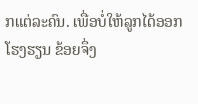ກແຕ່ລະຄົນ. ເພື່ອບໍ່ໃຫ້ລູກໄດ້ອອກໂຮງຮຽນ ຂ້ອຍຈຶ່ງ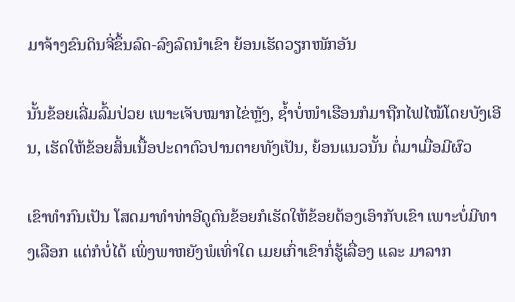ມາຈ້າງຂົນດິນຈີ່ຂຶ້ນລົດ-ລົງລົດນໍາເຂົາ ຍ້ອນເຮັດວຽກໜັກອັນ

ນັ້ນຂ້ອຍເລີ່ມລົ້ມປ່ວຍ ເພາະເຈັບໝາກໄຂ່ຫຼັງ, ຊໍ້າບໍ່ໜໍາເຮືອນກໍມາຖືກໄຟໄໝ້ໂດຍບັງເອີນ, ເຮັດໃຫ້ຂ້ອຍສິ້ນເນື້ອປະດາຕົວປານຕາຍທັງເປັນ, ຍ້ອນແນວນັ້ນ ຕໍ່ມາເມື່ອມີຜົວ

ເຂົາທໍາກົນເປັນ ໂສດມາທໍາທ່າອີດູຕົນຂ້ອຍກໍເຮັດໃຫ້ຂ້ອຍຕ້ອງເອົາກັບເຂົາ ເພາະບໍ່ມີທາງເລືອກ ແຕ່ກໍບໍ່ໄດ້ ເພິ່ງພາຫຍັງພໍເທົ່າໃດ ເມຍເກົ່າເຂົາກໍ່ຮູ້ເລື່ອງ ແລະ ມາລາກ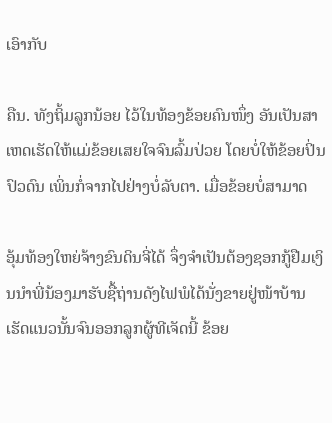ເອົາກັບ

ຄືນ. ທັງຖິ້ມລູກນ້ອຍ ໄວ້ໃນທ້ອງຂ້ອຍຄົນໜຶ່ງ ອັນເປັນສາເຫດເຮັດໃຫ້ແມ່ຂ້ອຍເສຍໃຈຈົນລົ້ມປ່ວຍ ໂດຍບໍ່ໃຫ້ຂ້ອຍປິ່ນປົວດົນ ເພິ່ນກໍ່ຈາກໄປຢ່າງບໍ່ລັບຕາ. ເມື່ອຂ້ອຍບໍ່ສາມາດ

ອຸ້ມທ້ອງໃຫຍ່ຈ້າງຂົນດິນຈີ່ໄດ້ ຈຶ່ງຈໍາເປັນຕ້ອງຊອກກູ້ຢືມເງິນນໍາພີ່ນ້ອງມາຮັບຊື້ຖ່ານດັງໄຟພໍໄດ້ນັ່ງຂາຍຢູ່ໜ້າບ້ານ ເຮັດແນວນັ້ນຈົນອອກລູກຜູ້ທີເຈັດນີ້ ຂ້ອຍ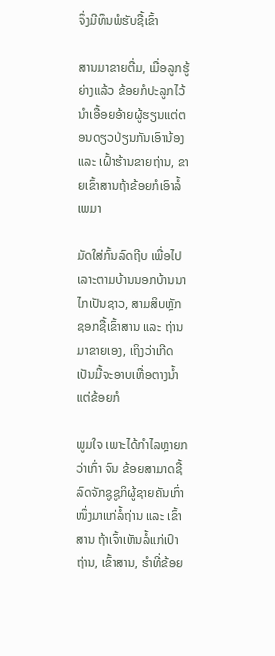ຈຶ່ງມີທຶນພໍຮັບຊື້ເຂົ້າ

ສານມາຂາຍຕື່ມ, ເມື່ອລູກຮູ້ຍ່າງແລ້ວ ຂ້ອຍກໍປະລູກໄວ້ນໍາເອື້ອຍອ້າຍຜູ້ຮຽນແຕ່ຕອນດຽວປ່ຽນກັນເອົານ້ອງ ແລະ ເຝົ້າຮ້ານຂາຍຖ່ານ, ຂາຍເຂົ້າສານຖ້າຂ້ອຍກໍເອົາລໍ້ເພມາ

ມັດໃສ່ກົ້ນລົດຖີບ ເພື່ອໄປເລາະຕາມບ້ານນອກບ້ານນາໄກເປັນຊາວ, ສາມສິບຫຼັກ ຊອກຊື້ເຂົ້າສານ ແລະ ຖ່ານມາຂາຍເອງ, ເຖິງວ່າເກີດເປັນມື້ຈະອາບເຫື່ອຕາງນໍ້າ ແຕ່ຂ້ອຍກໍ

ພູມໃຈ ເພາະໄດ້ກໍາໄລຫຼາຍກວ່າເກົ່າ ຈົນ ຂ້ອຍສາມາດຊື້ລົດຈັກຊູຊູກິຜູ້ຊາຍຄັນເກົ່າໜຶ່ງມາແກ່ລໍ້ຖ່ານ ແລະ ເຂົ້າສານ ຖ້າເຈົ້າເຫັນລໍ້ແກ່ເປົາຖ່ານ, ເຂົ້າສານ, ຮໍາທີ່ຂ້ອຍ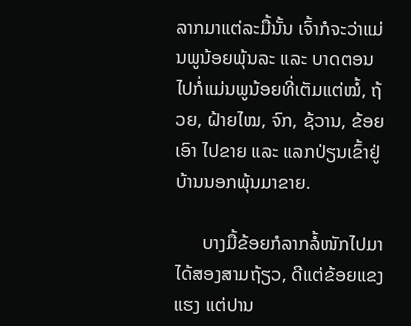ລາກມາແຕ່ລະມື້ນັ້ນ ເຈົ້າກໍຈະວ່າແມ່ນພູນ້ອຍພຸ້ນລະ ແລະ ບາດຕອນໄປກໍ່ແມ່ນພູນ້ອຍທີ່ເຕັມແຕ່ໝໍ້, ຖ້ວຍ, ຝ້າຍໄໝ, ຈົກ, ຊ້ວານ‚ ຂ້ອຍເອົາ ໄປຂາຍ ແລະ ແລກປ່ຽນເຂົ້າຢູ່ບ້ານນອກພຸ້ນມາຂາຍ.

      ບາງມື້ຂ້ອຍກໍລາກລໍ້ໜັກໄປມາໄດ້ສອງສາມຖ້ຽວ, ດີແຕ່ຂ້ອຍແຂງແຮງ ແຕ່ປານ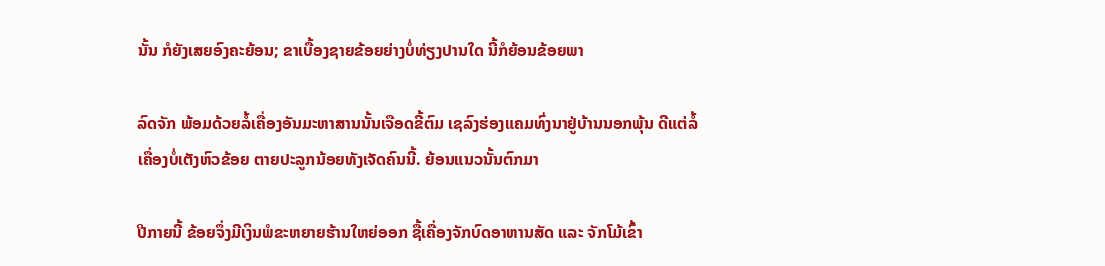ນັ້ນ ກໍຍັງເສຍອົງຄະຍ້ອນ; ຂາເບື້ອງຊາຍຂ້ອຍຍ່າງບໍ່ທ່ຽງປານໃດ ນີ້ກໍຍ້ອນຂ້ອຍພາ

ລົດຈັກ ພ້ອມດ້ວຍລໍ້ເຄື່ອງອັນມະຫາສານນັ້ນເຈືອດຂີ້ຕົມ ເຊລົງຮ່ອງແຄມທົ່ງນາຢູ່ບ້ານນອກພຸ້ນ ດີແຕ່ລໍ້ເຄື່ອງບໍ່ເຕັງຫົວຂ້ອຍ ຕາຍປະລູກນ້ອຍທັງເຈັດຄົນນີ້. ຍ້ອນແນວນັ້ນຕົກມາ

ປີກາຍນີ້ ຂ້ອຍຈຶ່ງມີເງິນພໍຂະຫຍາຍຮ້ານໃຫຍ່ອອກ ຊື້ເຄື່ອງຈັກບົດອາຫານສັດ ແລະ ຈັກໂມ້ເຂົ້າ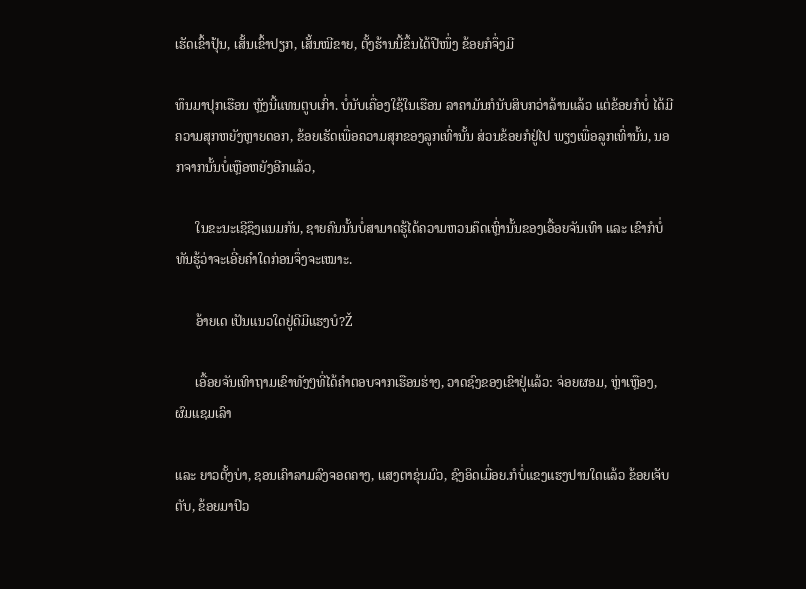ເຮັດເຂົ້າປຸ້ນ, ເສັ້ນເຂົ້າປຽກ, ເສັ້ນໝີຂາຍ, ຕັ້ງຮ້ານນີ້ຂຶ້ນໄດ້ປີໜຶ່ງ ຂ້ອຍກໍຈຶ່ງມີ

ທຶນມາປຸກເຮືອນ ຫຼັງນີ້ແທນຕູບເກົ່າ. ບໍ່ນັບເຄື່ອງໃຊ້ໃນເຮືອນ ລາຄາມັນກໍນັບສິບກວ່າລ້ານແລ້ວ ແຕ່ຂ້ອຍກໍບໍ່ ໄດ້ມີຄວາມສຸກຫຍັງຫຼາຍດອກ, ຂ້ອຍເຮັດເພື່ອຄວາມສຸກຂອງລູກເທົ່ານັ້ນ ສ່ວນຂ້ອຍກໍຢູ່ໄປ ພຽງເພື່ອລູກເທົ່ານັ້ນ, ນອກຈາກນັ້ນບໍ່ເຫຼືອຫຍັງອີກແລ້ວ‚

      ໃນຂະນະເຊີຊຶງແນມກັນ, ຊາຍຄົນນັ້ນບໍ່ສາມາດຮູ້ໄດ້ຄວາມຫວນຄຶດເຫຼົ່ານັ້ນຂອງເອື້ອຍຈັນເທົາ ແລະ ເຂົາກໍບໍ່ທັນຮູ້ວ່າຈະເອີ່ຍຄໍາໃດກ່ອນຈຶ່ງຈະເໝາະ.

      ອ້າຍເດ ເປັນແນວໃດຢູ່ດີມີແຮງບໍ?Ž

      ເອື້ອຍຈັນເທົາຖາມເຂົາທັງໆທີ່ໄດ້ຄໍາຕອບຈາກເຮືອນຮ່າງ, ວາດຊົງຂອງເຂົາຢູ່ແລ້ວ: ຈ່ອຍຜອມ, ຫຼ່າເຫຼືອງ, ຜົມແຊມເລົາ

ແລະ ຍາວຕັ້ງບ່າ, ຊອນເຄົາລາມລົງຈອດຄາງ, ແສງຕາຂຸ່ນມົວ, ຊົງອິດເມື່ອຍ.ກໍບໍ່ແຂງແຮງປານໃດແລ້ວ ຂ້ອຍເຈັບຕັບ, ຂ້ອຍມາປົວ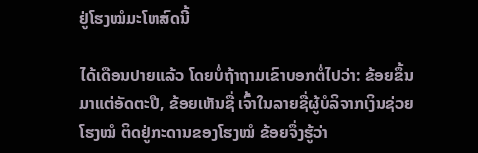ຢູ່ໂຮງໝໍມະໂຫສົດນີ້

ໄດ້ເດືອນປາຍແລ້ວ ໂດຍບໍ່ຖ້າຖາມເຂົາບອກຕໍ່ໄປວ່າ: ຂ້ອຍຂຶ້ນມາແຕ່ອັດຕະປື, ຂ້ອຍເຫັນຊື່ ເຈົ້າໃນລາຍຊື່ຜູ້ບໍລິຈາກເງິນຊ່ວຍໂຮງໝໍ ຕິດຢູ່ກະດານຂອງໂຮງໝໍ ຂ້ອຍຈຶ່ງຮູ້ວ່າ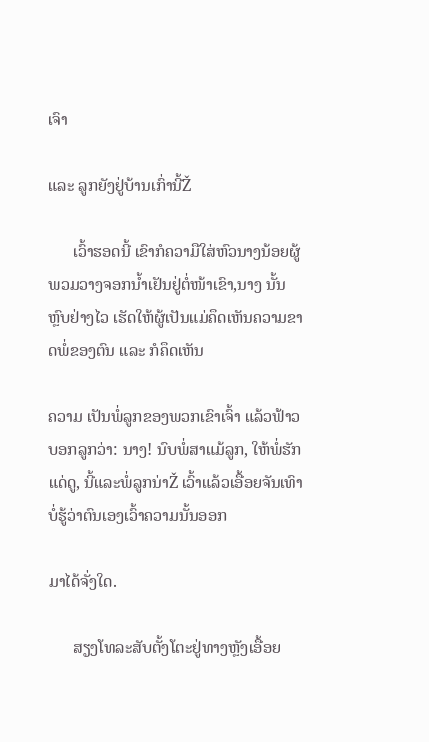ເຈົາ

ແລະ ລູກຍັງຢູ່ບ້ານເກົ່ານີ້Ž

      ເວົ້າຮອດນີ້ ເຂົາກໍຄວາມືໃສ່ຫົວນາງນ້ອຍຜູ້ພວມວາງຈອກນໍ້າເຢັນຢູ່ຕໍ່ໜ້າເຂົາ,ນາງ ນັ້ນຫຼົບຢ່າງໄວ ເຮັດໃຫ້ຜູ້ເປັນແມ່ຄຶດເຫັນຄວາມຂາດພໍ່ຂອງຕົນ ແລະ ກໍຄຶດເຫັນ

ຄວາມ ເປັນພໍ່ລູກຂອງພວກເຂົາເຈົ້າ ແລ້ວຟ້າວບອກລູກວ່າ: ນາງ! ນົບພໍ່ສາແມ້ລູກ, ໃຫ້ພໍ່ຮັກແດ່ດູ, ນີ້ແລະພໍ່ລູກນ່າŽ ເວົ້າແລ້ວເອື້ອຍຈັນເທົາ ບໍ່ຮູ້ວ່າຕົນເອງເວົ້າຄວາມນັ້ນອອກ

ມາໄດ້ຈັ່ງໃດ.

      ສຽງໂທລະສັບຕັ້ງໂຕະຢູ່ທາງຫຼັງເອື້ອຍ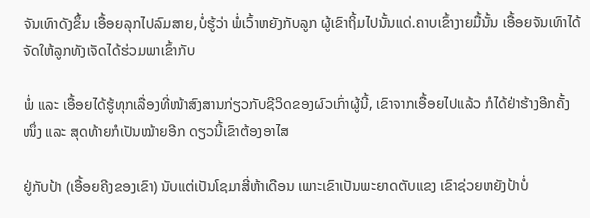ຈັນເທົາດັງຂຶ້ນ ເອື້ອຍລຸກໄປລົມສາຍ,ບໍ່ຮູ້ວ່າ ພໍ່ເວົ້າຫຍັງກັບລູກ ຜູ້ເຂົາຖິ້ມໄປນັ້ນແດ່.ຄາບເຂົ້າງາຍມື້ນັ້ນ ເອື້ອຍຈັນເທົາໄດ້ຈັດໃຫ້ລູກທັງເຈັດໄດ້ຮ່ວມພາເຂົ້າກັບ

ພໍ່ ແລະ ເອື້ອຍໄດ້ຮູ້ທຸກເລື່ອງທີ່ໜ້າສົງສານກ່ຽວກັບຊີວິດຂອງຜົວເກົ່າຜູ້ນີ້, ເຂົາຈາກເອື້ອຍໄປແລ້ວ ກໍໄດ້ຢ່າຮ້າງອີກຄັ້ງໜຶ່ງ ແລະ ສຸດທ້າຍກໍເປັນໝ້າຍອີກ ດຽວນີ້ເຂົາຕ້ອງອາໄສ

ຢູ່ກັບປ້າ (ເອື້ອຍຄີງຂອງເຂົາ) ນັບແຕ່ເປັນໂຊມາສີ່ຫ້າເດືອນ ເພາະເຂົາເປັນພະຍາດຕັບແຂງ ເຂົາຊ່ວຍຫຍັງປ້າບໍ່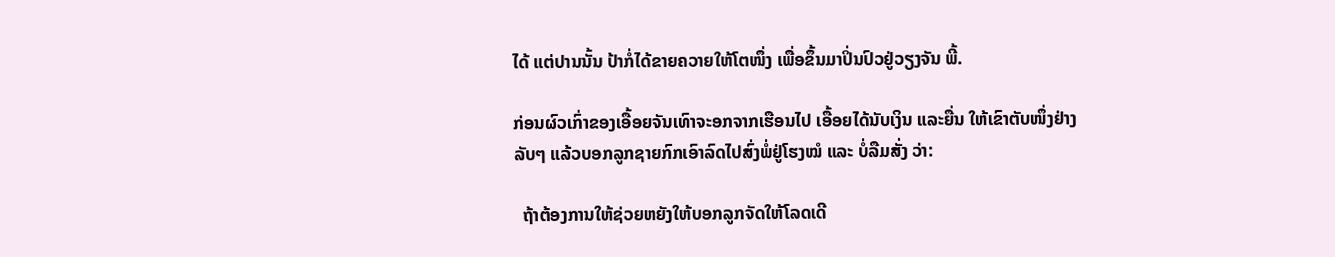ໄດ້ ແຕ່ປານນັ້ນ ປ້າກໍ່ໄດ້ຂາຍຄວາຍໃຫ້ໂຕໜຶ່ງ ເພື່ອຂຶ້ນມາປິ່ນປົວຢູ່ວຽງຈັນ ພີ້.

ກ່ອນຜົວເກົ່າຂອງເອື້ອຍຈັນເທົາຈະອກຈາກເຮືອນໄປ ເອື້ອຍໄດ້ນັບເງິນ ແລະຍື່ນ ໃຫ້ເຂົາຕັບໜຶ່ງຢ່າງລັບໆ ແລ້ວບອກລູກຊາຍກົກເອົາລົດໄປສົ່ງພໍ່ຢູ່ໂຮງໝໍ ແລະ ບໍ່ລືມສັ່ງ ວ່າ:

  ຖ້າຕ້ອງການໃຫ້ຊ່ວຍຫຍັງໃຫ້ບອກລູກຈັດໃຫ້ໂລດເດີ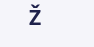Ž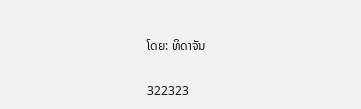ໂດຍ: ທິດາຈັນ

322323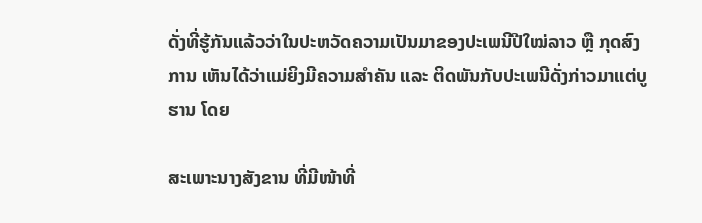ດັ່ງທີ່ຮູ້ກັນແລ້ວວ່າໃນປະຫວັດຄວາມເປັນມາຂອງປະເພນີປີໃໝ່ລາວ ຫຼື ກຸດສົງການ ເຫັນໄດ້ວ່າແມ່ຍິງມີຄວາມສຳຄັນ ແລະ ຕິດພັນກັບປະເພນີດັ່ງກ່າວມາແຕ່ບູຮານ ໂດຍ

ສະເພາະນາງສັງຂານ ທີ່ມີໜ້າທີ່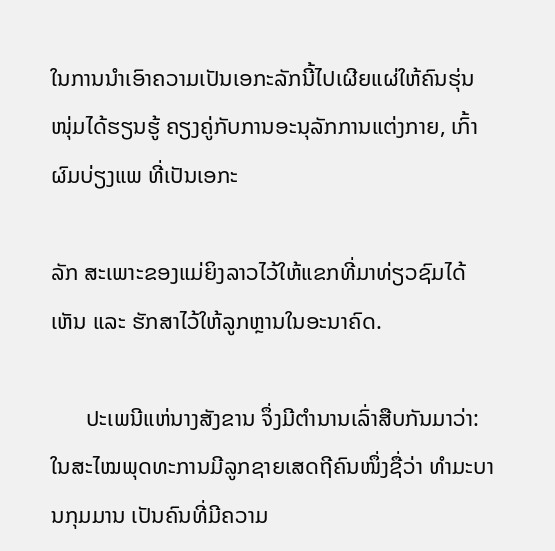ໃນການນຳເອົາຄວາມເປັນເອກະລັກນີ້ໄປເຜີຍແຜ່ໃຫ້ຄົນຮຸ່ນໜຸ່ມໄດ້ຮຽນຮູ້ ຄຽງຄູ່ກັບການອະນຸລັກການແຕ່ງກາຍ, ເກົ້າຜົມບ່ຽງແພ ທີ່ເປັນເອກະ

ລັກ ສະເພາະຂອງແມ່ຍິງລາວໄວ້ໃຫ້ແຂກທີ່ມາທ່ຽວຊົມໄດ້ເຫັນ ແລະ ຮັກສາໄວ້ໃຫ້ລູກຫຼານໃນອະນາຄົດ.

      ປະເພນີແຫ່ນາງສັງຂານ ຈຶ່ງມີຕຳນານເລົ່າສືບກັນມາວ່າ: ໃນສະໄໝພຸດທະການມີລູກຊາຍເສດຖີຄົນໜຶ່ງຊື່ວ່າ ທຳມະບານກຸມມານ ເປັນຄົນທີ່ມີຄວາມ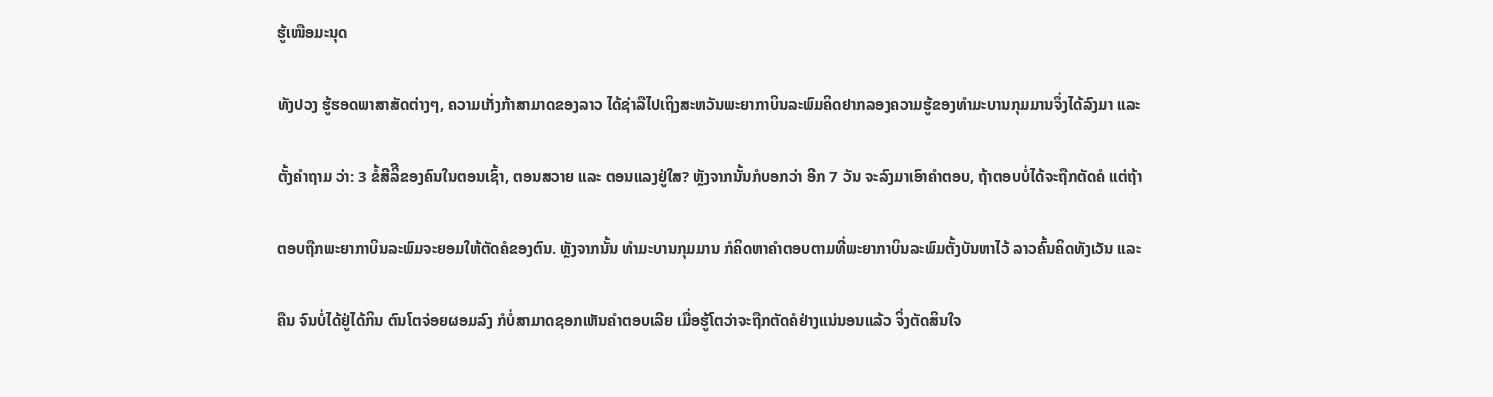ຮູ້ເໜືອມະນຸດ

ທັງປວງ ຮູ້ຮອດພາສາສັດຕ່າງໆ, ຄວາມເກັ່ງກ້າສາມາດຂອງລາວ ໄດ້ຊ່າລືໄປເຖິງສະຫວັນພະຍາກາບິນລະພົມຄິດຢາກລອງຄວາມຮູ້ຂອງທຳມະບານກຸມມານຈຶ່ງໄດ້ລົງມາ ແລະ

ຕັ້ງຄຳຖາມ ວ່າ: 3 ຂໍ້ສີລິີຂອງຄົນໃນຕອນເຊົ້າ, ຕອນສວາຍ ແລະ ຕອນແລງຢູ່ໃສ? ຫຼັງຈາກນັ້ນກໍບອກວ່າ ອີກ 7 ວັນ ຈະລົງມາເອົາຄໍາຕອບ, ຖ້າຕອບບໍ່ໄດ້ຈະຖືກຕັດຄໍ ແຕ່ຖ້າ

ຕອບຖືກພະຍາກາບິນລະພົມຈະຍອມໃຫ້ຕັດຄໍຂອງຕົນ. ຫຼັງຈາກນັ້ນ ທຳມະບານກຸມມານ ກໍຄິດຫາຄຳຕອບຕາມທີ່ພະຍາກາບິນລະພົມຕັ້ງບັນຫາໄວ້ ລາວຄົ້ນຄິດທັງເວັນ ແລະ

ຄືນ ຈົນບໍ່ໄດ້ຢູ່ໄດ້ກິນ ຕົນໂຕຈ່ອຍຜອມລົງ ກໍບໍ່ສາມາດຊອກເຫັນຄຳຕອບເລີຍ ເມື່ອຮູ້ໂຕວ່າຈະຖືກຕັດຄໍຢ່າງແນ່ນອນແລ້ວ ຈິ່ງຕັດສິນໃຈ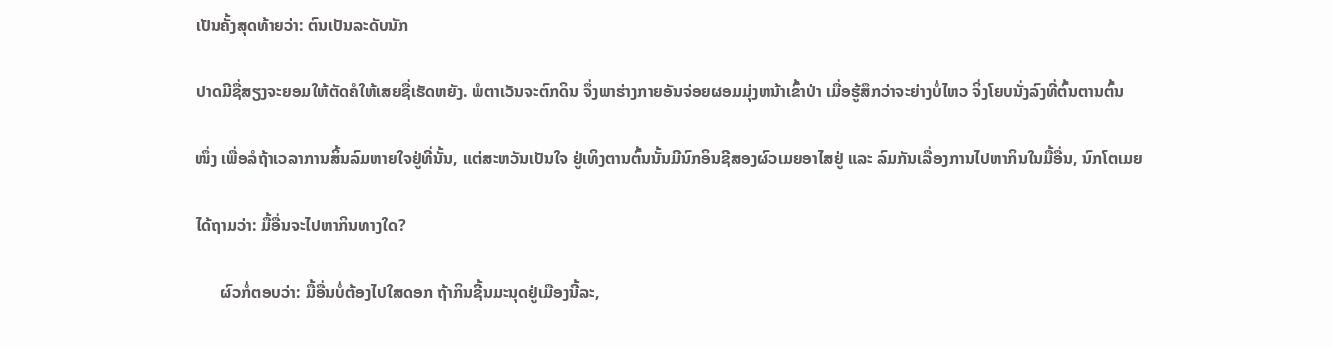ເປັນຄັ້ງສຸດທ້າຍວ່າ: ຕົນເປັນລະດັບນັກ

ປາດມີຊື່ສຽງຈະຍອມໃຫ້ຕັດຄໍໃຫ້ເສຍຊື່ເຮັດຫຍັງ. ພໍຕາເວັນຈະຕົກດິນ ຈຶ່ງພາຮ່າງກາຍອັນຈ່ອຍຜອມມຸ່ງຫນ້າເຂົ້າປ່າ ເມື່ອຮູ້ສຶກວ່າຈະຍ່າງບໍ່ໄຫວ ຈິ່ງໂຍບນັ່ງລົງທີ່ຕົ້ນຕານຕົ້ນ

ໜຶ່ງ ເພື່ອລໍຖ້າເວລາການສິ້ນລົມຫາຍໃຈຢູ່ທີ່ນັ້ນ, ແຕ່ສະຫວັນເປັນໃຈ ຢູ່ເທິງຕານຕົ້ນນັ້ນມີນົກອິນຊີສອງຜົວເມຍອາໄສຢູ່ ແລະ ລົມກັນເລື່ອງການໄປຫາກິນໃນມື້ອື່ນ, ນົກໂຕເມຍ

ໄດ້ຖາມວ່າ: ມື້ອື່ນຈະໄປຫາກິນທາງໃດ?

      ຜົວກໍ່ຕອບວ່າ: ມື້ອື່ນບໍ່ຕ້ອງໄປໃສດອກ ຖ້າກິນຊີ້ນມະນຸດຢູ່ເມືອງນີ້ລະ,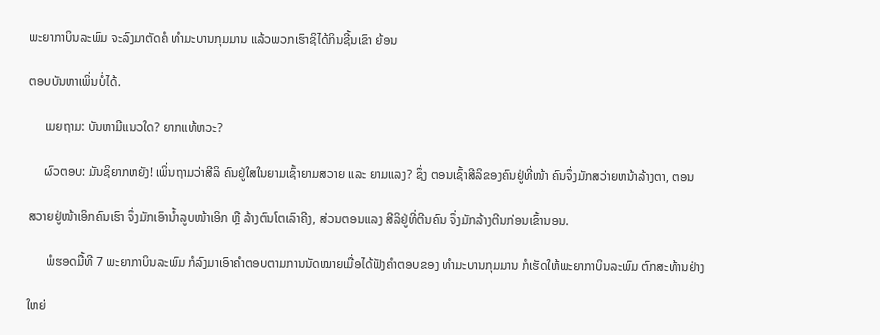ພະຍາກາບິນລະພົມ ຈະລົງມາຕັດຄໍ ທຳມະບານກຸມມານ ແລ້ວພວກເຮົາຊິໄດ້ກິນຊີ້ນເຂົາ ຍ້ອນ

ຕອບບັນຫາເພິ່ນບໍ່ໄດ້.

     ເມຍຖາມ: ບັນຫາມີແນວໃດ? ຍາກແທ້ຫວະ?

     ຜົວຕອບ: ມັນຊິຍາກຫຍັງ! ເພິ່ນຖາມວ່າສີລິ ຄົນຢູ່ໃສໃນຍາມເຊົ້າຍາມສວາຍ ແລະ ຍາມແລງ? ຊຶ່ງ ຕອນເຊົ້າສີລິຂອງຄົນຢູ່ທີ່ໜ້າ ຄົນຈຶ່ງມັກສວ່າຍຫນ້າລ້າງຕາ, ຕອນ

ສວາຍຢູ່ໜ້າເອິກຄົນເຮົາ ຈຶ່ງມັກເອົານ້ຳລູບໜ້າເອິກ ຫຼື ລ້າງຕົນໂຕເລົາຄີງ, ສ່ວນຕອນແລງ ສີລິຢູ່ທີ່ຕີນຄົນ ຈຶ່ງມັກລ້າງຕີນກ່ອນເຂົ້ານອນ.

      ພໍຮອດມື້ທີ 7 ພະຍາກາບິນລະພົມ ກໍລົງມາເອົາຄໍາຕອບຕາມການນັດໝາຍເມື່ອໄດ້ຟັງຄຳຕອບຂອງ ທຳມະບານກຸມມານ ກໍເຮັດໃຫ້ພະຍາກາບິນລະພົມ ຕົກສະທ້ານຢ່າງ

ໃຫຍ່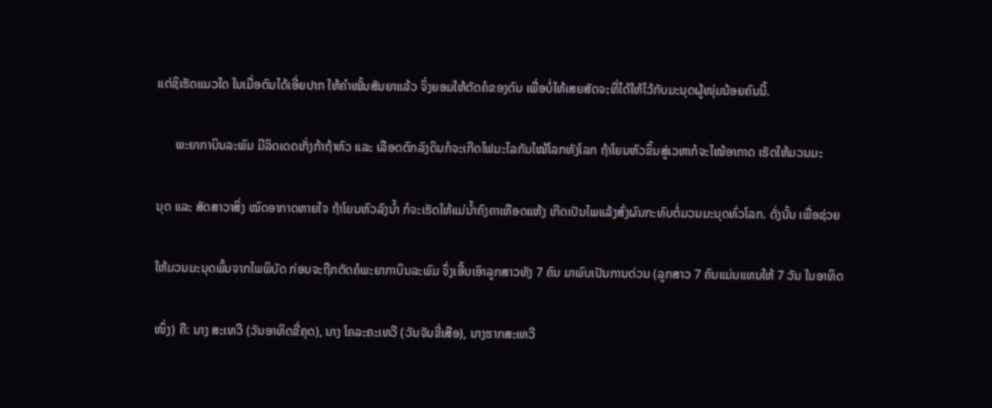ແຕ່ຊິເຮັດແນວໃດ ໃນເມື່ອຕົນໄດ້ເອີ່ຍປາກ ໃຫ້ຄຳໝັ້ນສັນຍາແລ້ວ ຈິ່ງຍອມໃຫ້ຕັດຄໍຂອງຕົນ ເພື່ອບໍ່ໃຫ້ເສຍສັດຈະທີ່ໄດ້ໃຫ້ໄວ້ກັບມະນຸດຜູ້ໜຸ່ມນ້ອຍຄົນນີ້.

      ພະຍາກາບິນລະພົມ ມີລິດເດດເກັ່ງກ້າຖ້າຫົວ ແລະ ເລືອດຕົກລົງດິນກໍຈະເກີດໄຟມະໄລກັນໄໝ້ໂລກທັງໂລກ ຖ້າໂຍນຫົວຂຶ້ນສູ່ເວຫາກໍຈະໄໝ້ອາກາດ ເຮັດໃຫ້ມວນມະ

ນຸດ ແລະ ສັດສາວາສິ່ງ ໝົດອາກາດຫາຍໃຈ ຖ້າໂຍນຫົວລົງນ້ຳ ກໍຈະເຮັດໃຫ້ແມ່ນ້ຳຄົງຄາເຫືອດແຫ້ງ ເກີດເປັນໄພແລ້ງສົ່ງຜົນກະທົບຕໍ່ມວນມະນຸດທົ່ວໂລກ. ດັ່ງນັ້ນ ເພື່ອຊ່ວຍ

ໃຫ້ມວນມະນຸດພົ້ນຈາກໄພພິບັດ ກ່ອນຈະຖືກຕັດຄໍພະຍາກາບິນລະພົມ ຈຶ່ງເອີ້ນເອົາລູກສາວທັງ 7 ຄົນ ມາພົບເປັນການດ່ວນ (ລູກສາວ 7 ຄົນແມ່ນແທນໃຫ້ 7 ວັນ ໃນອາທິດ

ໜຶ່ງ) ຄື: ນາງ ສະເທວີ (ວັນອາທິດຂີ່ຄຸດ), ນາງ ໂຄລະຄະເທວີ (ວັນຈັນຂີ່ເສືອ), ນາງຮາກສະເທວີ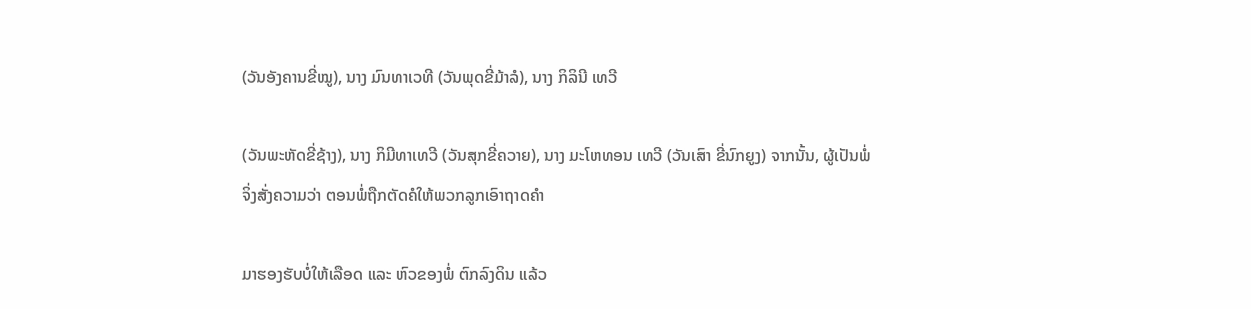(ວັນອັງຄານຂີ່ໝູ), ນາງ ມົນທາເວທີ (ວັນພຸດຂີ່ມ້າລໍ), ນາງ ກິລິນີ ເທວີ

(ວັນພະຫັດຂີ່ຊ້າງ), ນາງ ກິມີທາເທວີ (ວັນສຸກຂີ່ຄວາຍ), ນາງ ມະໂຫທອນ ເທວີ (ວັນເສົາ ຂີ່ນົກຍູງ) ຈາກນັ້ນ, ຜູ້ເປັນພໍ່ຈິ່ງສັ່ງຄວາມວ່າ ຕອນພໍ່ຖືກຕັດຄໍໃຫ້ພວກລູກເອົາຖາດຄໍາ

ມາຮອງຮັບບໍ່ໃຫ້ເລືອດ ແລະ ຫົວຂອງພໍ່ ຕົກລົງດິນ ແລ້ວ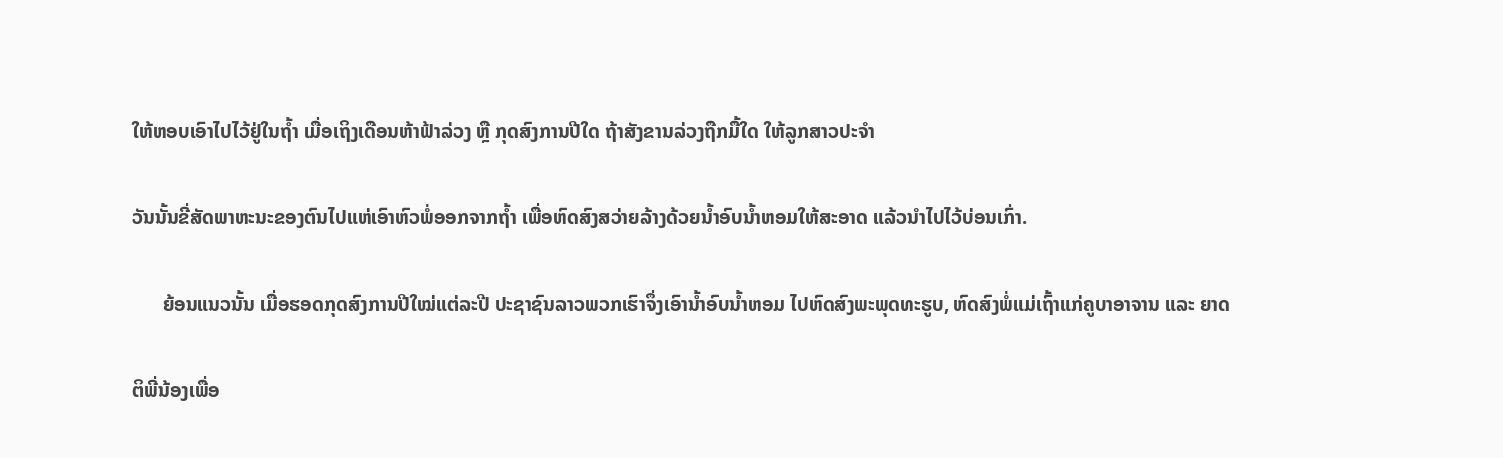ໃຫ້ຫອບເອົາໄປໄວ້ຢູ່ໃນຖ້ຳ ເມື່ອເຖິງເດືອນຫ້າຟ້າລ່ວງ ຫຼື ກຸດສົງການປີໃດ ຖ້າສັງຂານລ່ວງຖືກມື້ໃດ ໃຫ້ລູກສາວປະຈຳ

ວັນນັ້ນຂີ່ສັດພາຫະນະຂອງຕົນໄປແຫ່ເອົາຫົວພໍ່ອອກຈາກຖ້ຳ ເພື່ອຫົດສົງສວ່າຍລ້າງດ້ວຍນ້ຳອົບນ້ຳຫອມໃຫ້ສະອາດ ແລ້ວນຳໄປໄວ້ບ່ອນເກົ່າ.

      ຍ້ອນແນວນັ້ນ ເມື່ອຮອດກຸດສົງການປີໃໝ່ແຕ່ລະປີ ປະຊາຊົນລາວພວກເຮົາຈຶ່ງເອົານ້ຳອົບນ້ຳຫອມ ໄປຫົດສົງພະພຸດທະຮູບ, ຫົດສົງພໍ່ແມ່ເຖົ້າແກ່ຄູບາອາຈານ ແລະ ຍາດ

ຕິພີ່ນ້ອງເພື່ອ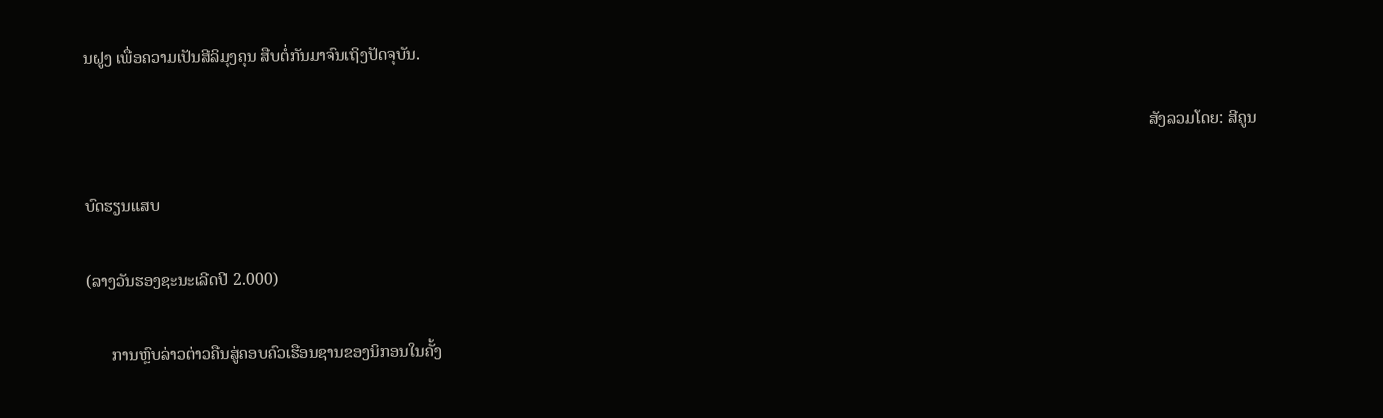ນຝູງ ເພື່ອຄວາມເປັນສີລິມຸງຄຸນ ສືບຕໍ່ກັນມາຈົນເຖິງປັດຈຸບັນ.

                                                                                                                                                                                                                                                                ສັງລວມໂດຍ: ສີຄູນ

ບົດຮຽນແສບ

(ລາງວັນຮອງຊະນະເລີດປີ 2.000)

      ການຫຼົບລ່າວຕ່າວຄືນສູ່ຄອບຄົວເຮືອນຊານຂອງນິກອນໃນຄັ້ງ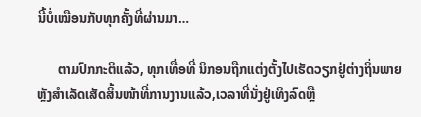ນີ້ບໍ່ເໝືອນກັບທຸກຄັ້ງທີ່ຜ່ານມາ…

      ຕາມປົກກະຕິແລ້ວ, ທຸກເທື່ອທີ່ ນິກອນຖືກແຕ່ງຕັ້ງໄປເຮັດວຽກຢູ່ຕ່າງຖິ່ນພາຍຫຼັງສໍາເລັດເສັດສິ້ນໜ້າທີ່ການງານແລ້ວ,ເວລາທີ່ນັ່ງຢູ່ເທິງລົດຫຼື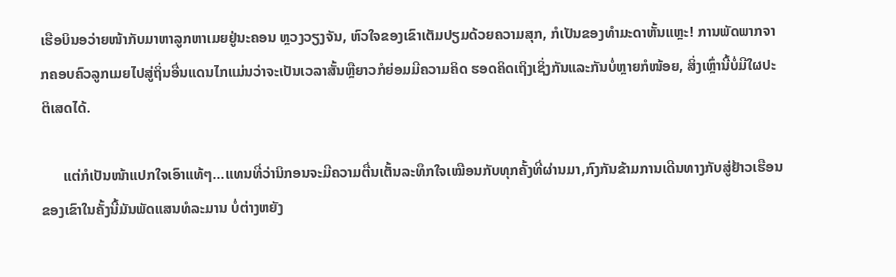ເຮືອບິນອວ່າຍໜ້າກັບມາຫາລູກຫາເມຍຢູ່ນະຄອນ ຫຼວງວຽງຈັນ, ຫົວໃຈຂອງເຂົາເຕັມປຽມດ້ວຍຄວາມສຸກ, ກໍເປັນຂອງທໍາມະດາຫັ້ນແຫຼະ! ການພັດພາກຈາກຄອບຄົວລູກເມຍໄປສູ່ຖິ່ນອື່ນແດນໄກແມ່ນວ່າຈະເປັນເວລາສັ້ນຫຼືຍາວກໍຍ່ອມມີຄວາມຄິດ ຮອດຄິດເຖິງເຊິ່ງກັນແລະກັນບໍ່ຫຼາຍກໍໜ້ອຍ, ສິ່ງເຫຼົ່ານີ້ບໍ່ມີໃຜປະຕິເສດໄດ້.

      ແຕ່ກໍເປັນໜ້າແປກໃຈເອົາແທ້ໆ…ແທນທີ່ວ່ານິກອນຈະມີຄວາມຕື່ນເຕັ້ນລະທຶກໃຈເໝືອນກັບທຸກຄັ້ງທີ່ຜ່ານມາ,ກົງກັນຂ້າມການເດີນທາງກັບສູ່ຢ້າວເຮືອນຂອງເຂົາໃນຄັ້ງນີ້ມັນພັດແສນທໍລະມານ ບໍ່ຕ່າງຫຍັງ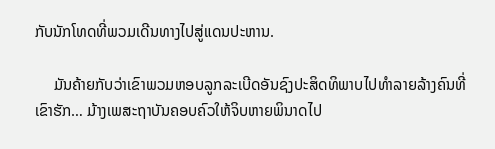ກັບນັກໂທດທີ່ພວມເດີນທາງໄປສູ່ແດນປະຫານ.

     ມັນຄ້າຍກັບວ່າເຂົາພວມຫອບລູກລະເບີດອັນຊົງປະສິດທິພາບໄປທໍາລາຍລ້າງຄົນທີ່ເຂົາຮັກ… ມ້າງເພສະຖາບັນຄອບຄົວໃຫ້ຈິບຫາຍພິນາດໄປ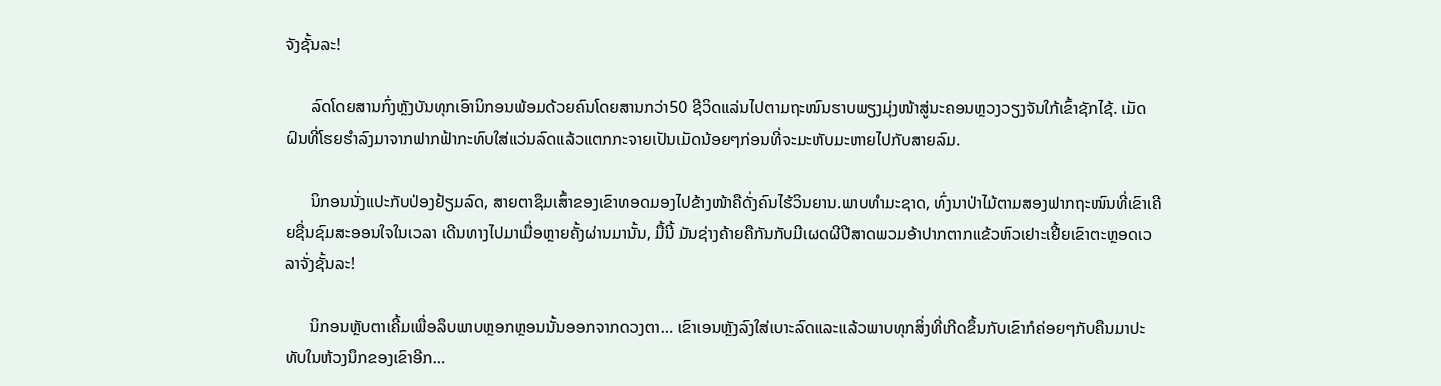ຈັງຊັ້ນລະ!

      ລົດໂດຍສານກົ່ງຫຼັງບັນທຸກເອົານິກອນພ້ອມດ້ວຍຄົນໂດຍສານກວ່າ50 ຊີວິດແລ່ນໄປຕາມຖະໜົນຮາບພຽງມຸ່ງໜ້າສູ່ນະຄອນຫຼວງວຽງຈັນໃກ້ເຂົ້າຊັກໄຊ້. ເມັດຝົນທີ່ໂຮຍຮໍາລົງມາຈາກຟາກຟ້າກະທົບໃສ່ແວ່ນລົດແລ້ວແຕກກະຈາຍເປັນເມັດນ້ອຍໆກ່ອນທີ່ຈະມະຫັບມະຫາຍໄປກັບສາຍລົມ.

      ນິກອນນັ່ງແປະກັບປ່ອງຢ້ຽມລົດ, ສາຍຕາຊຶມເສົ້າຂອງເຂົາທອດມອງໄປຂ້າງໜ້າຄືດັ່ງຄົນໄຮ້ວິນຍານ.ພາບທໍາມະຊາດ, ທົ່ງນາປ່າໄມ້ຕາມສອງຟາກຖະໜົນທີ່ເຂົາເຄີຍຊື່ນຊົມສະອອນໃຈໃນເວລາ ເດີນທາງໄປມາເມື່ອຫຼາຍຄັ້ງຜ່ານມານັ້ນ, ມື້ນີ້ ມັນຊ່າງຄ້າຍຄືກັນກັບມີເຜດຜີປີສາດພວມອ້າປາກຕາກແຂ້ວຫົວເຢາະເຢີ້ຍເຂົາຕະຫຼອດເວລາຈັ່ງຊັ້ນລະ!

      ນິກອນຫຼັບຕາເຄີ້ມເພື່ອລຶບພາບຫຼອກຫຼອນນັ້ນອອກຈາກດວງຕາ… ເຂົາເອນຫຼັງລົງໃສ່ເບາະລົດແລະແລ້ວພາບທຸກສິ່ງທີ່ເກີດຂຶ້ນກັບເຂົາກໍຄ່ອຍໆກັບຄືນມາປະທັບໃນຫ້ວງນຶກຂອງເຂົາອີກ…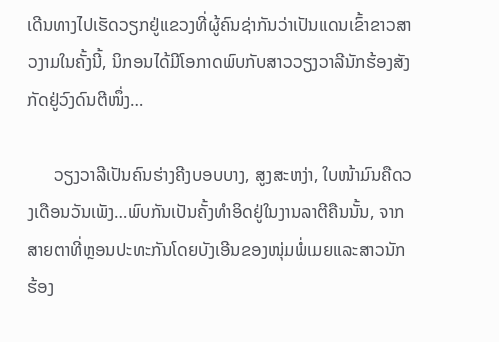ເດີນທາງໄປເຮັດວຽກຢູ່ແຂວງທີ່ຜູ້ຄົນຊ່າກັນວ່າເປັນແດນເຂົ້າຂາວສາວງາມໃນຄັ້ງນີ້, ນິກອນໄດ້ມີໂອກາດພົບກັບສາວວຽງວາລີນັກຮ້ອງສັງກັດຢູ່ວົງດົນຕີໜຶ່ງ…

      ວຽງວາລີເປັນຄົນຮ່າງຄີງບອບບາງ, ສູງສະຫງ່າ, ໃບໜ້າມົນຄືດວງເດືອນວັນເພັງ…ພົບກັນເປັນຄັ້ງທໍາອິດຢູ່ໃນງານລາຕີຄືນນັ້ນ, ຈາກສາຍຕາທີ່ຫຼອນປະທະກັນໂດຍບັງເອີນຂອງໜຸ່ມພໍ່ເມຍແລະສາວນັກຮ້ອງ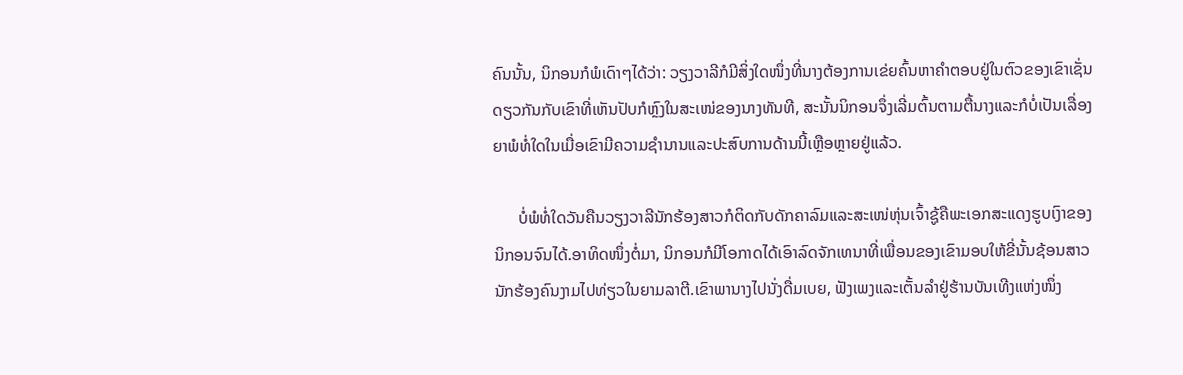ຄົນນັ້ນ, ນິກອນກໍພໍເດົາໆໄດ້ວ່າ: ວຽງວາລີກໍມີສິ່ງໃດໜຶ່ງທີ່ນາງຕ້ອງການເຂ່ຍຄົ້ນຫາຄໍາຕອບຢູ່ໃນຕົວຂອງເຂົາເຊັ່ນດຽວກັນກັບເຂົາທີ່ເຫັນປັບກໍຫຼົງໃນສະເໜ່ຂອງນາງທັນທີ, ສະນັ້ນນິກອນຈຶ່ງເລີ່ມຕົ້ນຕາມຕື້ນາງແລະກໍບໍ່ເປັນເລື່ອງຍາພໍທໍ່ໃດໃນເມື່ອເຂົາມີຄວາມຊໍານານແລະປະສົບການດ້ານນີ້ເຫຼືອຫຼາຍຢູ່ແລ້ວ.

      ບໍ່ພໍທໍ່ໃດວັນຄືນວຽງວາລີນັກຮ້ອງສາວກໍຕິດກັບດັກຄາລົມແລະສະເໜ່ຫຸ່ນເຈົ້າຊູ້ຄືພະເອກສະແດງຮູບເງົາຂອງນິກອນຈົນໄດ້.ອາທິດໜຶ່ງຕໍ່ມາ, ນິກອນກໍມີໂອກາດໄດ້ເອົາລົດຈັກເທນາທີ່ເພື່ອນຂອງເຂົາມອບໃຫ້ຂີ່ນັ້ນຊ້ອນສາວນັກຮ້ອງຄົນງາມໄປທ່ຽວໃນຍາມລາຕີ.ເຂົາພານາງໄປນັ່ງດື່ມເບຍ, ຟັງເພງແລະເຕັ້ນລໍາຢູ່ຮ້ານບັນເທີງແຫ່ງໜຶ່ງ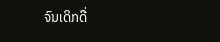ຈົນເດິກດື່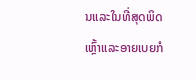ນແລະໃນທີ່ສຸດພິດເຫຼົ້າແລະອາຍເບຍກໍ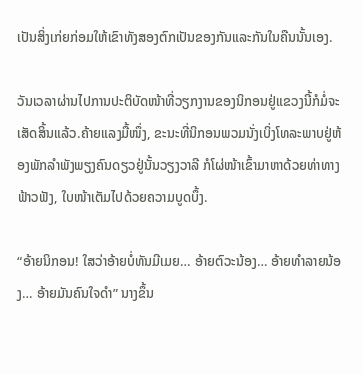ເປັນສິ່ງເກ່ຍກ່ອມໃຫ້ເຂົາທັງສອງຕົກເປັນຂອງກັນແລະກັນໃນຄືນນັ້ນເອງ.

ວັນເວລາຜ່ານໄປການປະຕິບັດໜ້າທີ່ວຽກງານຂອງນິກອນຢູ່ແຂວງນີ້ກໍມໍ່ຈະເສັດສິ້ນແລ້ວ.ຄ້າຍແລງມື້ໜຶ່ງ, ຂະນະທີ່ນິກອນພວມນັ່ງເບິ່ງໂທລະພາບຢູ່ຫ້ອງພັກລໍາພັງພຽງຄົນດຽວຢູ່ນັ້ນວຽງວາລີ ກໍໂຜ່ໜ້າເຂົ້າມາຫາດ້ວຍທ່າທາງຟ້າວຟັງ, ໃບໜ້າເຕັມໄປດ້ວຍຄວາມບູດບຶ້ງ.

“ອ້າຍນິກອນ! ໃສວ່າອ້າຍບໍ່ທັນມີເມຍ… ອ້າຍຕົວະນ້ອງ… ອ້າຍທໍາລາຍນ້ອງ… ອ້າຍມັນຄົນໃຈດໍາ” ນາງຂຶ້ນ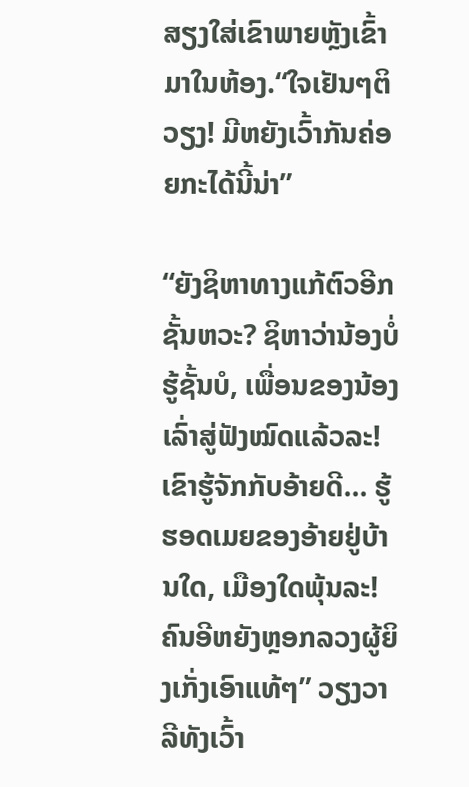ສຽງໃສ່ເຂົາພາຍຫຼັງເຂົ້າມາໃນຫ້ອງ.“ໃຈເຢັນໆຕິວຽງ! ມີຫຍັງເວົ້າກັນຄ່ອຍກະໄດ້ນີ້ນ່າ”

“ຍັງຊິຫາທາງແກ້ຕົວອີກຊັ້ນຫວະ? ຊິຫາວ່ານ້ອງບໍ່ຮູ້ຊັ້ນບໍ, ເພື່ອນຂອງນ້ອງເລົ່າສູ່ຟັງໝົດແລ້ວລະ! ເຂົາຮູ້ຈັກກັບອ້າຍດີ… ຮູ້ຮອດເມຍຂອງອ້າຍຢູ່ບ້ານໃດ, ເມືອງໃດພຸ້ນລະ! ຄົນອີຫຍັງຫຼອກລວງຜູ້ຍິງເກັ່ງເອົາແທ້ໆ” ວຽງວາລີທັງເວົ້າ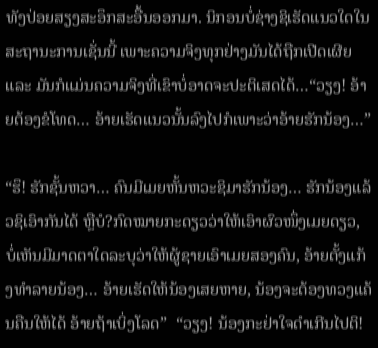ທັງປ່ອຍສຽງສະອຶກສະອື້ນອອກມາ. ນິກອນບໍ່ຊ່າງຊິເຮັດແນວໃດໃນສະຖານະການເຊັ່ນນີ້ ເພາະຄວາມຈິງທຸກຢ່າງມັນໄດ້ຖືກເປີດເຜີຍ ແລະ ມັນກໍແມ່ນຄວາມຈິງທີ່ເຂົາບໍ່ອາດຈະປະຕິເສດໄດ້…“ວຽງ! ອ້າຍຕ້ອງຂໍໂທດ… ອ້າຍເຮັດແນວນັ້ນລົງໄປກໍເພາະວ່າອ້າຍຮັກນ້ອງ…”

“ຮຶ! ຮັກຊັ້ນຫວາ… ຄົນມີເມຍຫັ້ນຫວະຊິມາຮັກນ້ອງ… ຮັກນ້ອງແລ້ວຊິເອົາກັນໄດ້ ຫຼືບໍ?ກົດໝາຍກະດຽວວ່າໃຫ້ເອົາຜົວໜຶ່ງເມຍດຽວ, ບໍ່ເຫັນມີມາດຕາໃດລະບຸວ່າໃຫ້ຜູ້ຊາຍເອົາເມຍສອງຄົນ, ອ້າຍຕັ້ງແກ້ງທໍາລາຍນ້ອງ… ອ້າຍເຮັດໃຫ້ນ້ອງເສຍຫາຍ, ນ້ອງຈະຕ້ອງທວງແຄ້ນຄືນໃຫ້ໄດ້ ອ້າຍຖ້າເບິ່ງໂລດ”  “ວຽງ! ນ້ອງກະຢ່າໃຈດໍາເກີນໄປຕິ!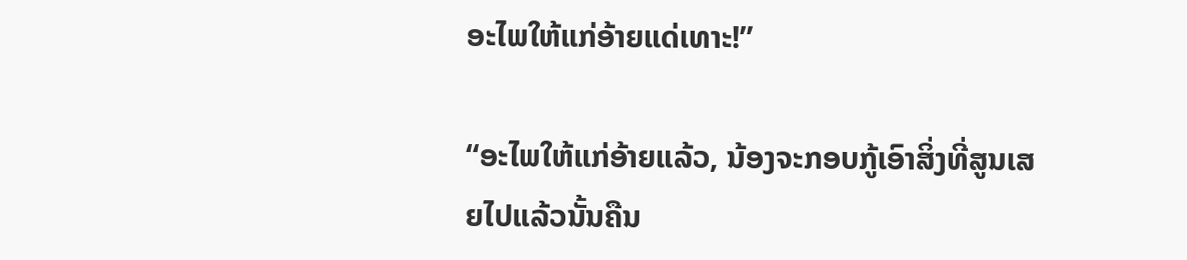ອະໄພໃຫ້ແກ່ອ້າຍແດ່ເທາະ!”

“ອະໄພໃຫ້ແກ່ອ້າຍແລ້ວ, ນ້ອງຈະກອບກູ້ເອົາສິ່ງທີ່ສູນເສຍໄປແລ້ວນັ້ນຄືນ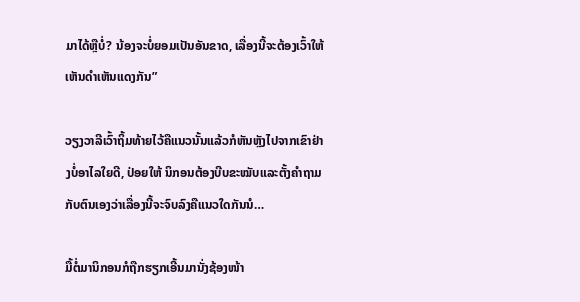ມາໄດ້ຫຼືບໍ່? ນ້ອງຈະບໍ່ຍອມເປັນອັນຂາດ, ເລື່ອງນີ້ຈະຕ້ອງເວົ້າໃຫ້ເຫັນດໍາເຫັນແດງກັນ”

ວຽງວາລີເວົ້າຖິ້ມທ້າຍໄວ້ຄືແນວນັ້ນແລ້ວກໍຫັນຫຼັງໄປຈາກເຂົາຢ່າງບໍ່ອາໄລໃຍດີ, ປ່ອຍໃຫ້ ນິກອນຕ້ອງບີບຂະໝັບແລະຕັ້ງຄໍາຖາມກັບຕົນເອງວ່າເລື່ອງນີ້ຈະຈົບລົງຄືແນວໃດກັນນໍ…

ມື້ຕໍ່ມານິກອນກໍຖືກຮຽກເອີ້ນມານັ່ງຊ້ອງໜ້າ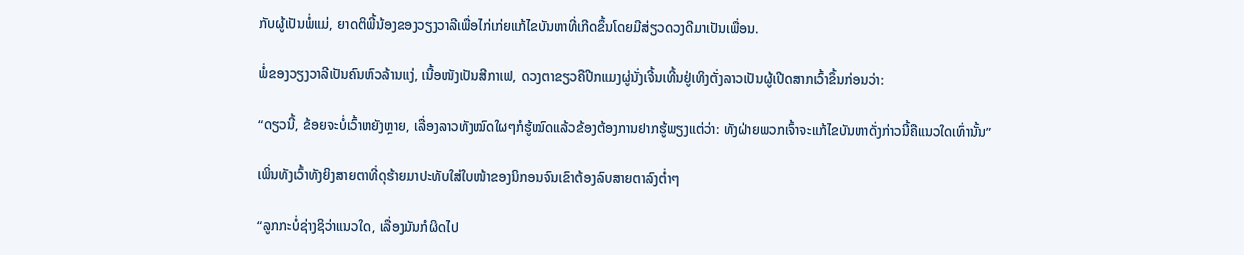ກັບຜູ້ເປັນພໍ່ແມ່, ຍາດຕິພີ້ນ້ອງຂອງວຽງວາລີເພື່ອໄກ່ເກ່ຍແກ້ໄຂບັນຫາທີ່ເກີດຂຶ້ນໂດຍມີສ່ຽວດວງດີມາເປັນເພື່ອນ.

ພໍ່ຂອງວຽງວາລີເປັນຄົນຫົວລ້ານແງ່, ເນື້ອໜັງເປັນສີກາເຟ, ດວງຕາຂຽວຄືປີກແມງຜູ່ນັ່ງເຈີ້ນເທີ້ນຢູ່ເທິງຕັ່ງລາວເປັນຜູ້ເປີດສາກເວົ້າຂຶ້ນກ່ອນວ່າ:

“ດຽວນີ້, ຂ້ອຍຈະບໍ່ເວົ້າຫຍັງຫຼາຍ, ເລື່ອງລາວທັງໝົດໃຜໆກໍຮູ້ໝົດແລ້ວຂ້ອງຕ້ອງການຢາກຮູ້ພຽງແຕ່ວ່າ: ທັງຝ່າຍພວກເຈົ້າຈະແກ້ໄຂບັນຫາດັ່ງກ່າວນີ້ຄືແນວໃດເທົ່ານັ້ນ”

ເພິ່ນທັງເວົ້າທັງຍິງສາຍຕາທີ່ດຸຮ້າຍມາປະທັບໃສ່ໃບໜ້າຂອງນິກອນຈົນເຂົາຕ້ອງລົບສາຍຕາລົງຕໍ່າໆ

“ລູກກະບໍ່ຊ່າງຊິວ່າແນວໃດ, ເລື່ອງມັນກໍຜິດໄປ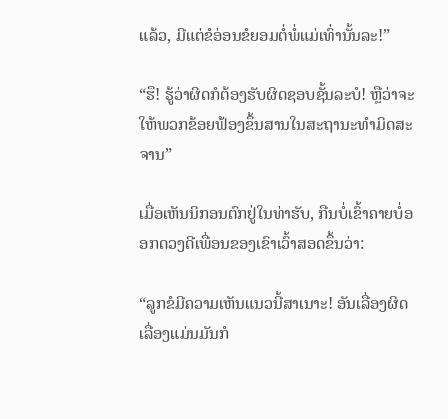ແລ້ວ, ມີແຕ່ຂໍອ່ອນຂໍຍອມຕໍ່ພໍ່ແມ່ເທົ່ານັ້ນລະ!”

“ຮຶ! ຮູ້ວ່າຜິດກໍຕ້ອງຮັບຜິດຊອບຊັ້ນລະບໍ! ຫຼືວ່າຈະໃຫ້ພວກຂ້ອຍຟ້ອງຂຶ້ນສານໃນສະຖານະທໍາມິດສະຈານ”

ເມື່ອເຫັນນິກອນຕົກຢູ່ໃນທ່າຮັບ, ກືນບໍ່ເຂົ້າຄາຍບໍ່ອອກດວງດີເພື່ອນຂອງເຂົາເວົ້າສອດຂຶ້ນວ່າ:

“ລູກຂໍມີຄວາມເຫັນແນວນີ້ສາເນາະ! ອັນເລື່ອງຜິດເລື່ອງແມ່ນມັນກໍ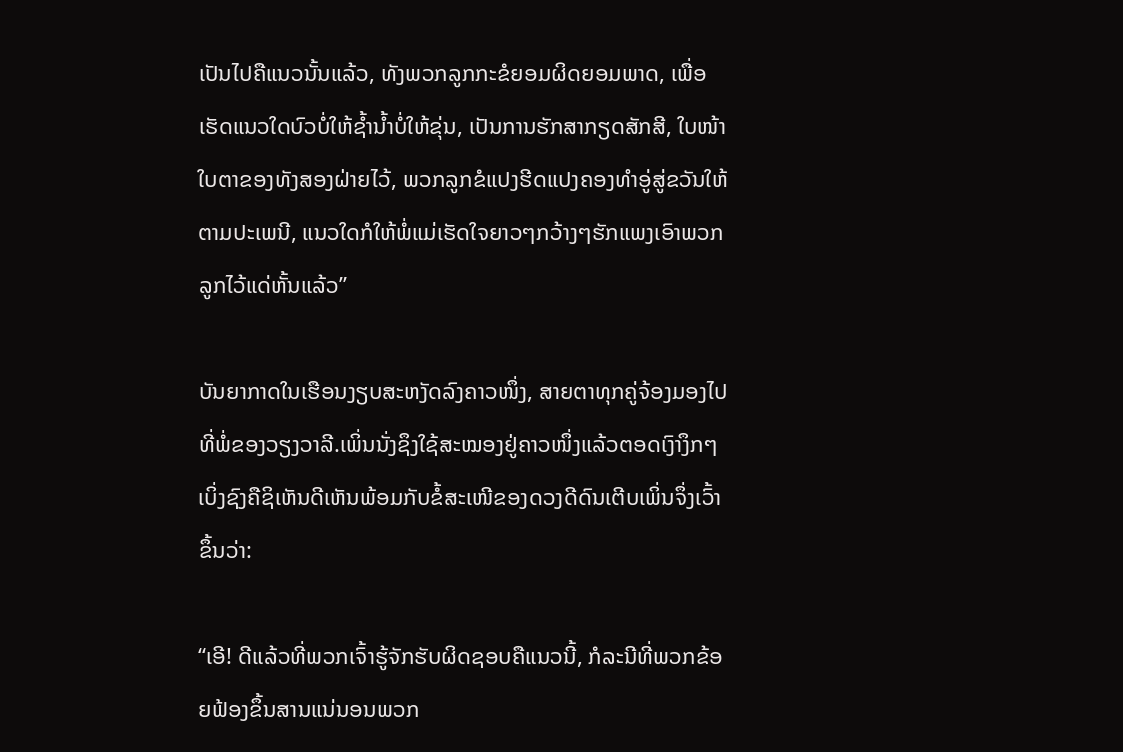ເປັນໄປຄືແນວນັ້ນແລ້ວ, ທັງພວກລູກກະຂໍຍອມຜິດຍອມພາດ, ເພື່ອເຮັດແນວໃດບົວບໍ່ໃຫ້ຊໍ້ານໍ້າບໍ່ໃຫ້ຂຸ່ນ, ເປັນການຮັກສາກຽດສັກສີ, ໃບໜ້າໃບຕາຂອງທັງສອງຝ່າຍໄວ້, ພວກລູກຂໍແປງຮີດແປງຄອງທໍາອູ່ສູ່ຂວັນໃຫ້ຕາມປະເພນີ, ແນວໃດກໍໃຫ້ພໍ່ແມ່ເຮັດໃຈຍາວໆກວ້າງໆຮັກແພງເອົາພວກລູກໄວ້ແດ່ຫັ້ນແລ້ວ”

ບັນຍາກາດໃນເຮືອນງຽບສະຫງັດລົງຄາວໜຶ່ງ, ສາຍຕາທຸກຄູ່ຈ້ອງມອງໄປທີ່ພໍ່ຂອງວຽງວາລີ.ເພິ່ນນັ່ງຊຶງໃຊ້ສະໝອງຢູ່ຄາວໜຶ່ງແລ້ວຕອດເງົາງຶກໆ ເບິ່ງຊົງຄືຊິເຫັນດີເຫັນພ້ອມກັບຂໍ້ສະເໜີຂອງດວງດີດົນເຕີບເພິ່ນຈຶ່ງເວົ້າຂຶ້ນວ່າ:

“ເອີ! ດີແລ້ວທີ່ພວກເຈົ້າຮູ້ຈັກຮັບຜິດຊອບຄືແນວນີ້, ກໍລະນີທີ່ພວກຂ້ອຍຟ້ອງຂຶ້ນສານແນ່ນອນພວກ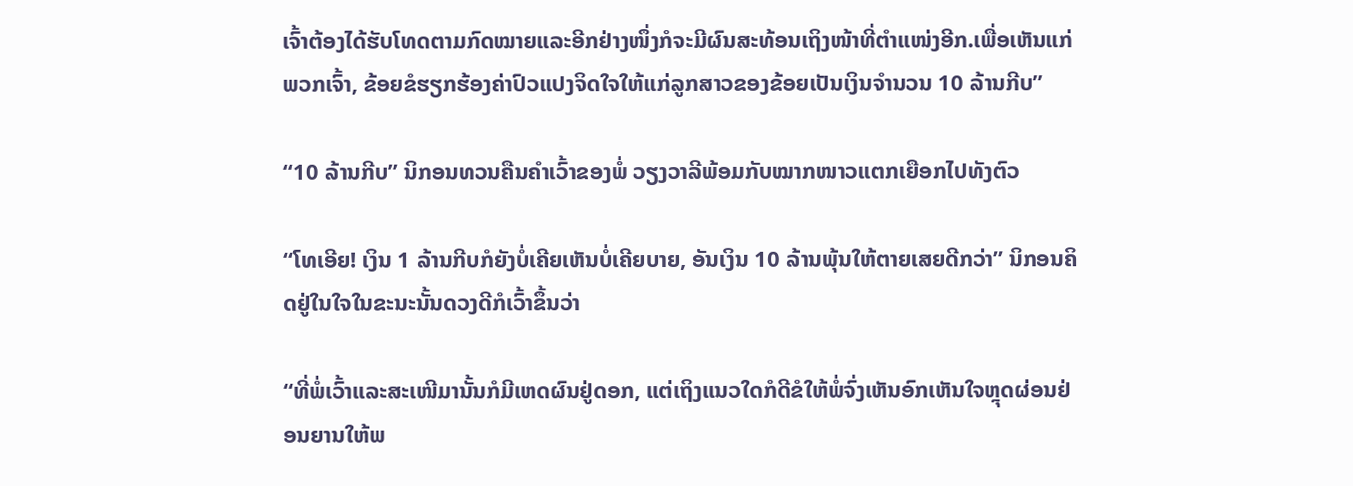ເຈົ້າຕ້ອງໄດ້ຮັບໂທດຕາມກົດໝາຍແລະອີກຢ່າງໜຶ່ງກໍຈະມີຜົນສະທ້ອນເຖິງໜ້າທີ່ຕໍາແໜ່ງອີກ.ເພື່ອເຫັນແກ່ພວກເຈົ້າ, ຂ້ອຍຂໍຮຽກຮ້ອງຄ່າປົວແປງຈິດໃຈໃຫ້ແກ່ລູກສາວຂອງຂ້ອຍເປັນເງິນຈໍານວນ 10 ລ້ານກີບ”

“10 ລ້ານກີບ” ນິກອນທວນຄືນຄໍາເວົ້າຂອງພໍ່ ວຽງວາລີພ້ອມກັບໝາກໜາວແຕກເຍືອກໄປທັງຕົວ

“ໂທເອີຍ! ເງິນ 1 ລ້ານກີບກໍຍັງບໍ່ເຄີຍເຫັນບໍ່ເຄີຍບາຍ, ອັນເງິນ 10 ລ້ານພຸ້ນໃຫ້ຕາຍເສຍດີກວ່າ” ນິກອນຄິດຢູ່ໃນໃຈໃນຂະນະນັ້ນດວງດີກໍເວົ້າຂຶ້ນວ່າ

“ທີ່ພໍ່ເວົ້າແລະສະເໜີມານັ້ນກໍມີເຫດຜົນຢູ່ດອກ, ແຕ່ເຖິງແນວໃດກໍດີຂໍໃຫ້ພໍ່ຈົ່ງເຫັນອົກເຫັນໃຈຫຼຸດຜ່ອນຢ່ອນຍານໃຫ້ພ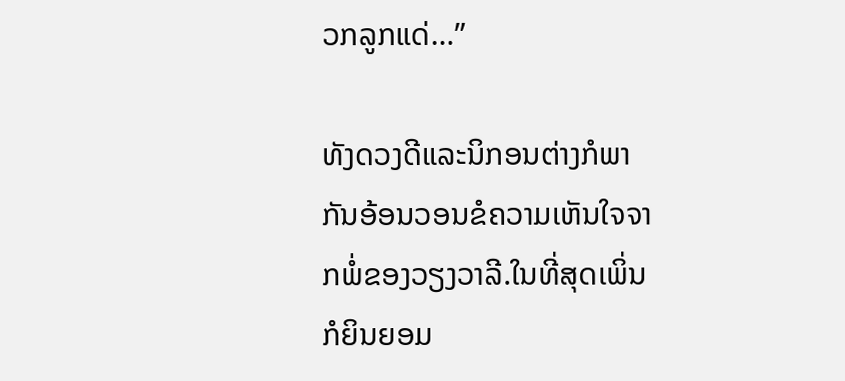ວກລູກແດ່…”

ທັງດວງດີແລະນິກອນຕ່າງກໍພາກັນອ້ອນວອນຂໍຄວາມເຫັນໃຈຈາກພໍ່ຂອງວຽງວາລີ.ໃນທີ່ສຸດເພິ່ນກໍຍິນຍອມ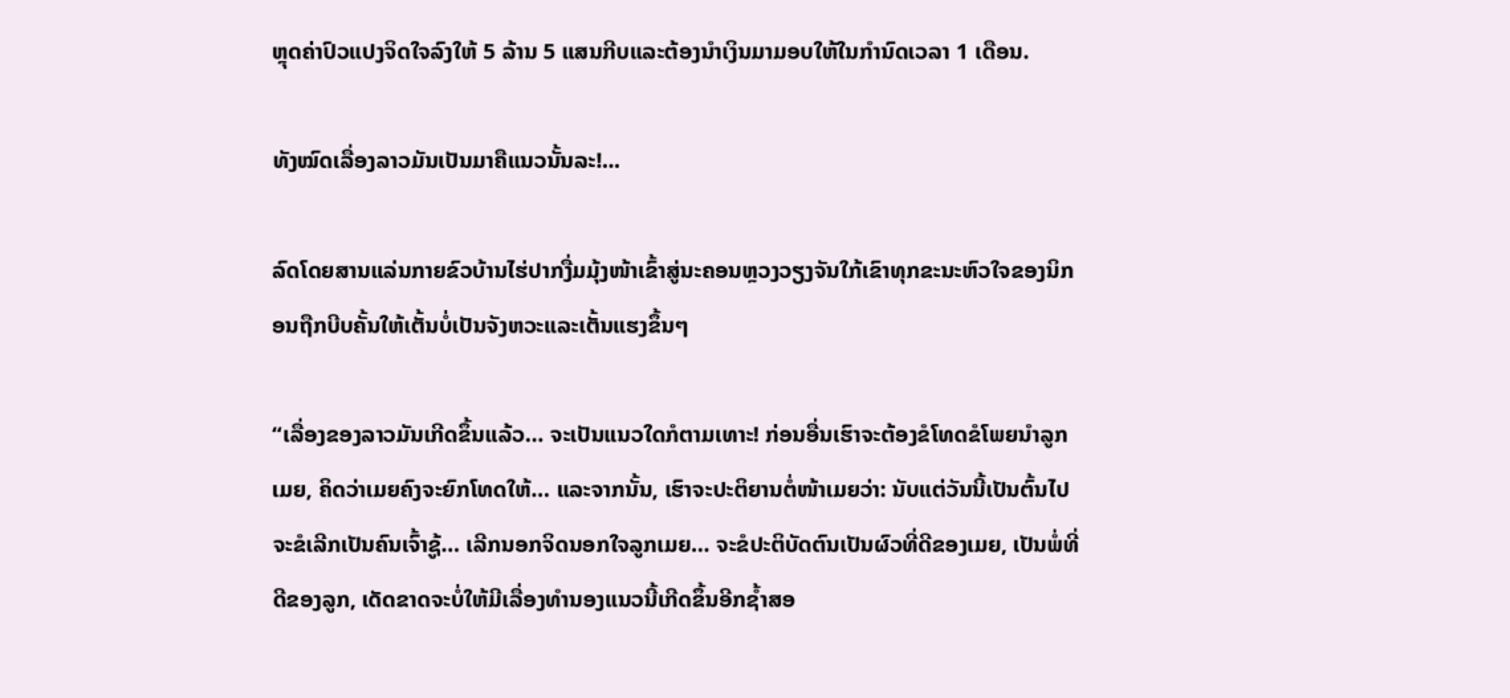ຫຼຸດຄ່າປົວແປງຈິດໃຈລົງໃຫ້ 5 ລ້ານ 5 ແສນກີບແລະຕ້ອງນໍາເງິນມາມອບໃຫ້ໃນກໍານົດເວລາ 1 ເດືອນ.

ທັງໝົດເລື່ອງລາວມັນເປັນມາຄືແນວນັ້ນລະ!...

ລົດໂດຍສານແລ່ນກາຍຂົວບ້ານໄຮ່ປາກງື່ມມຸ້ງໜ້າເຂົ້າສູ່ນະຄອນຫຼວງວຽງຈັນໃກ້ເຂົາທຸກຂະນະຫົວໃຈຂອງນິກອນຖືກບີບຄັ້ນໃຫ້ເຕັ້ນບໍ່ເປັນຈັງຫວະແລະເຕັ້ນແຮງຂຶ້ນໆ

“ເລື່ອງຂອງລາວມັນເກີດຂຶ້ນແລ້ວ… ຈະເປັນແນວໃດກໍຕາມເທາະ! ກ່ອນອື່ນເຮົາຈະຕ້ອງຂໍໂທດຂໍໂພຍນໍາລູກເມຍ, ຄິດວ່າເມຍຄົງຈະຍົກໂທດໃຫ້… ແລະຈາກນັ້ນ, ເຮົາຈະປະຕິຍານຕໍ່ໜ້າເມຍວ່າ: ນັບແຕ່ວັນນີ້ເປັນຕົ້ນໄປຈະຂໍເລີກເປັນຄົນເຈົ້າຊູ້… ເລີກນອກຈິດນອກໃຈລູກເມຍ… ຈະຂໍປະຕິບັດຕົນເປັນຜົວທີ່ດີຂອງເມຍ, ເປັນພໍ່ທີ່ດີຂອງລູກ, ເດັດຂາດຈະບໍ່ໃຫ້ມີເລື່ອງທໍານອງແນວນີ້ເກີດຂຶ້ນອີກຊໍ້າສອ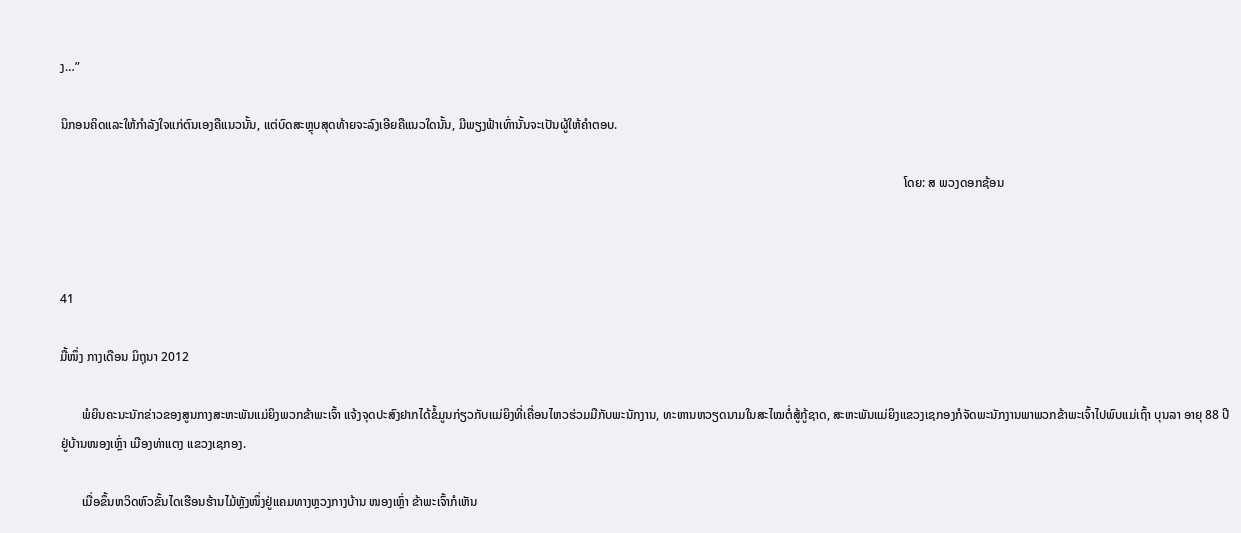ງ…”

ນິກອນຄິດແລະໃຫ້ກໍາລັງໃຈແກ່ຕົນເອງຄືແນວນັ້ນ, ແຕ່ບົດສະຫຼຸບສຸດທ້າຍຈະລົງເອີຍຄືແນວໃດນັ້ນ, ມີພຽງຟ້າເທົ່ານັ້ນຈະເປັນຜູ້ໃຫ້ຄໍາຕອບ.

                                                                                                                                                                                                                                                                              ໂດຍ: ສ ພວງດອກຊ້ອນ



41

ມື້ໜຶ່ງ ກາງເດືອນ ມິຖຸນາ 2012

       ພໍຍິນຄະນະນັກຂ່າວຂອງສູນກາງສະຫະພັນແມ່ຍິງພວກຂ້າພະເຈົ້າ ແຈ້ງຈຸດປະສົງຢາກໄດ້ຂໍ້ມູນກ່ຽວກັບແມ່ຍິງທີ່ເຄື່ອນໄຫວຮ່ວມມືກັບພະນັກງານ, ທະຫານຫວຽດນາມໃນສະໄໝຕໍ່ສູ້ກູ້ຊາດ, ສະຫະພັນແມ່ຍິງແຂວງເຊກອງກໍຈັດພະນັກງານພາພວກຂ້າພະເຈົ້າໄປພົບແມ່ເຖົ້າ ບຸນລາ ອາຍຸ 88 ປີ ຢູ່ບ້ານໜອງເຫຼົ່າ ເມືອງທ່າແຕງ ແຂວງເຊກອງ.

       ເມື່ອຂຶ້ນຫວິດຫົວຂັ້ນໄດເຮືອນຮ້ານໄມ້ຫຼັງໜຶ່ງຢູ່ແຄມທາງຫຼວງກາງບ້ານ ໜອງເຫຼົ່າ ຂ້າພະເຈົ້າກໍເຫັນ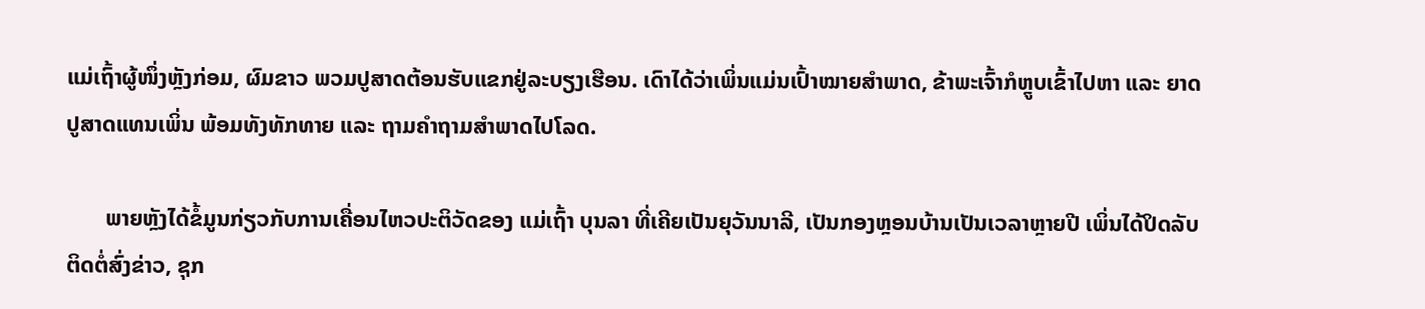ແມ່ເຖົ້າຜູ້ໜຶ່ງຫຼັງກ່ອມ, ຜົມຂາວ ພວມປູສາດຕ້ອນຮັບແຂກຢູ່ລະບຽງເຮືອນ. ເດົາໄດ້ວ່າເພິ່ນແມ່ນເປົ້າໝາຍສໍາພາດ, ຂ້າພະເຈົ້າກໍຫຼູບເຂົ້າໄປຫາ ແລະ ຍາດປູສາດແທນເພິ່ນ ພ້ອມທັງທັກທາຍ ແລະ ຖາມຄໍາຖາມສໍາພາດໄປໂລດ.

       ພາຍຫຼັງໄດ້ຂໍ້ມູນກ່ຽວກັບການເຄື່ອນໄຫວປະຕິວັດຂອງ ແມ່ເຖົ້າ ບຸນລາ ທີ່ເຄີຍເປັນຍຸວັນນາລີ, ເປັນກອງຫຼອນບ້ານເປັນເວລາຫຼາຍປີ ເພິ່ນໄດ້ປິດລັບຕິດຕໍ່ສົ່ງຂ່າວ, ຊຸກ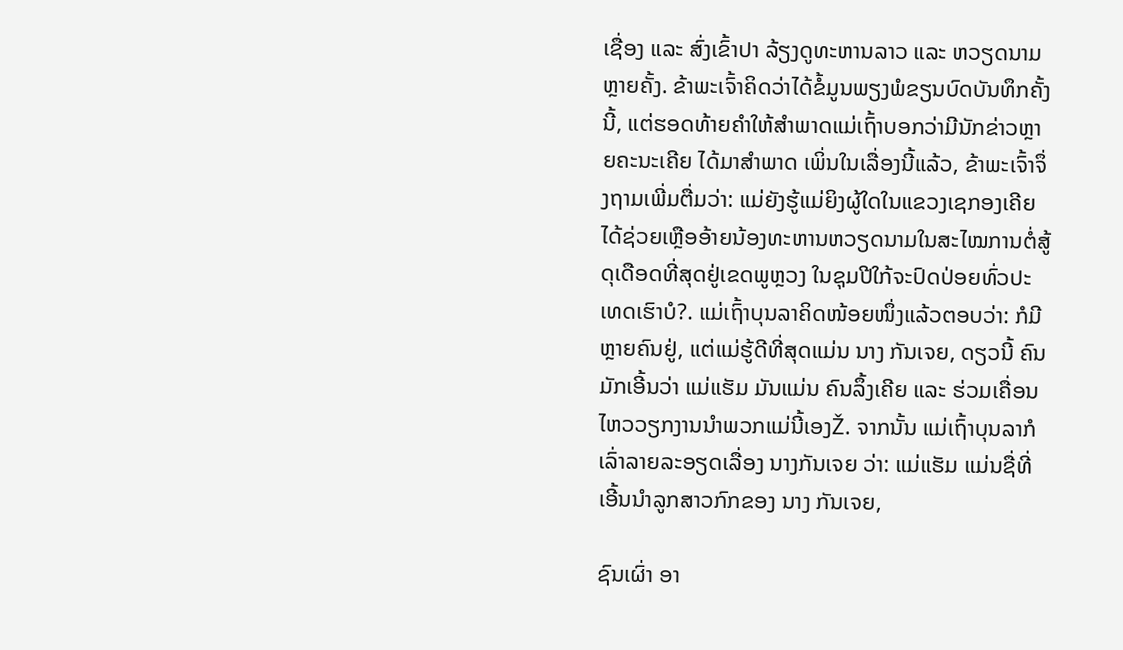ເຊື່ອງ ແລະ ສົ່ງເຂົ້າປາ ລ້ຽງດູທະຫານລາວ ແລະ ຫວຽດນາມຫຼາຍຄັ້ງ. ຂ້າພະເຈົ້າຄິດວ່າໄດ້ຂໍ້ມູນພຽງພໍຂຽນບົດບັນທຶກຄັ້ງນີ້, ແຕ່ຮອດທ້າຍຄໍາໃຫ້ສໍາພາດແມ່ເຖົ້າບອກວ່າມີນັກຂ່າວຫຼາຍຄະນະເຄີຍ ໄດ້ມາສໍາພາດ ເພິ່ນໃນເລື່ອງນີ້ແລ້ວ, ຂ້າພະເຈົ້າຈຶ່ງຖາມເພີ່ມຕື່ມວ່າ: ແມ່ຍັງຮູ້ແມ່ຍິງຜູ້ໃດໃນແຂວງເຊກອງເຄີຍໄດ້ຊ່ວຍເຫຼືອອ້າຍນ້ອງທະຫານຫວຽດນາມໃນສະໄໝການຕໍ່ສູ້ດຸເດືອດທີ່ສຸດຢູ່ເຂດພູຫຼວງ ໃນຊຸມປີໃກ້ຈະປົດປ່ອຍທົ່ວປະເທດເຮົາບໍ?. ແມ່ເຖົ້າບຸນລາຄິດໜ້ອຍໜຶ່ງແລ້ວຕອບວ່າ: ກໍມີຫຼາຍຄົນຢູ່, ແຕ່ແມ່ຮູ້ດີທີ່ສຸດແມ່ນ ນາງ ກັນເຈຍ, ດຽວນີ້ ຄົນມັກເອີ້ນວ່າ ແມ່ແຮັມ ມັນແມ່ນ ຄົນລຶ້ງເຄີຍ ແລະ ຮ່ວມເຄື່ອນໄຫວວຽກງານນໍາພວກແມ່ນີ້ເອງŽ. ຈາກນັ້ນ ແມ່ເຖົ້າບຸນລາກໍເລົ່າລາຍລະອຽດເລື່ອງ ນາງກັນເຈຍ ວ່າ: ແມ່ແຮັມ ແມ່ນຊື່ທີ່ເອີ້ນນໍາລູກສາວກົກຂອງ ນາງ ກັນເຈຍ,

ຊົນເຜົ່າ ອາ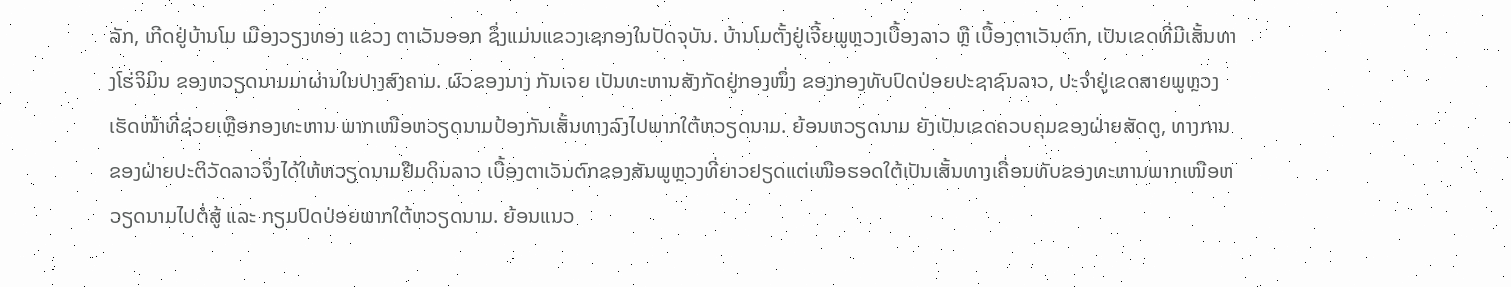ລັກ, ເກີດຢູ່ບ້ານໂມ ເມືອງວຽງທອງ ແຂວງ ຕາເວັນອອກ ຊຶ່ງແມ່ນແຂວງເຊກອງໃນປັດຈຸບັນ. ບ້ານໂມຕັ້ງຢູ່ເຈີ້ຍພູຫຼວງເບື້ອງລາວ ຫຼື ເບື້ອງຕາເວັນຕົກ, ເປັນເຂດທີ່ມີເສັ້ນທາງໂຮ່ຈິມິນ ຂອງຫວຽດນາມມາຜ່ານໃນປາງສົງຄາມ. ຜົວຂອງນາງ ກັນເຈຍ ເປັນທະຫານສັງກັດຢູ່ກອງໜຶ່ງ ຂອງກອງທັບປົດປ່ອຍປະຊາຊົນລາວ, ປະຈໍາຢູ່ເຂດສາຍພູຫຼວງ ເຮັດໜ້າທີ່ຊ່ວຍເຫຼືອກອງທະຫານ ພາກເໜືອຫວຽດນາມປ້ອງກັນເສັ້ນທາງລົງໄປພາກໃຕ້ຫວຽດນາມ. ຍ້ອນຫວຽດນາມ ຍັງເປັນເຂດຄວບຄຸມຂອງຝ່າຍສັດຕູ, ທາງການຂອງຝ່າຍປະຕິວັດລາວຈຶ່ງໄດ້ໃຫ້ຫວຽດນາມຢືມດິນລາວ ເບື້ອງຕາເວັນຕົກຂອງສັນພູຫຼວງທີ່ຍາວຢຽດແຕ່ເໜືອຮອດໃຕ້ເປັນເສັ້ນທາງເຄື່ອນທັບຂອງທະຫານພາກເໜືອຫວຽດນາມໄປຕໍ່ສູ້ ແລະ ກຽມປົດປ່ອຍພາກໃຕ້ຫວຽດນາມ. ຍ້ອນແນວ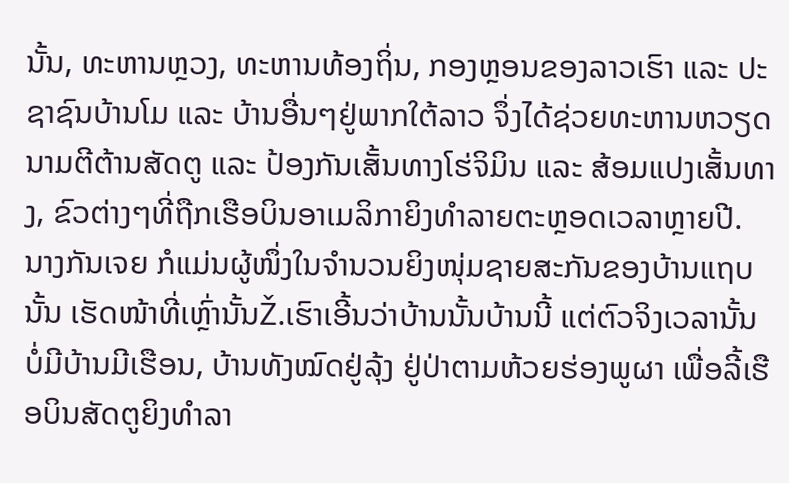ນັ້ນ, ທະຫານຫຼວງ, ທະຫານທ້ອງຖິ່ນ, ກອງຫຼອນຂອງລາວເຮົາ ແລະ ປະຊາຊົນບ້ານໂມ ແລະ ບ້ານອື່ນໆຢູ່ພາກໃຕ້ລາວ ຈຶ່ງໄດ້ຊ່ວຍທະຫານຫວຽດນາມຕີຕ້ານສັດຕູ ແລະ ປ້ອງກັນເສັ້ນທາງໂຮ່ຈິມິນ ແລະ ສ້ອມແປງເສັ້ນທາງ, ຂົວຕ່າງໆທີ່ຖືກເຮືອບິນອາເມລິກາຍິງທໍາລາຍຕະຫຼອດເວລາຫຼາຍປີ. ນາງກັນເຈຍ ກໍແມ່ນຜູ້ໜຶ່ງໃນຈໍານວນຍິງໜຸ່ມຊາຍສະກັນຂອງບ້ານແຖບນັ້ນ ເຮັດໜ້າທີ່ເຫຼົ່ານັ້ນŽ.ເຮົາເອີ້ນວ່າບ້ານນັ້ນບ້ານນີ້ ແຕ່ຕົວຈິງເວລານັ້ນບໍ່ມີບ້ານມີເຮືອນ, ບ້ານທັງໝົດຢູ່ລຸ້ງ ຢູ່ປ່າຕາມຫ້ວຍຮ່ອງພູຜາ ເພື່ອລີ້ເຮືອບິນສັດຕູຍິງທໍາລາ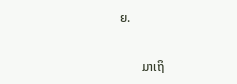ຍ.

       ມາເຖິ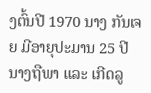ງຕົ້ນປີ 1970 ນາງ ກັນເຈຍ ມີອາຍຸປະມານ 25 ປີ ນາງຖືພາ ແລະ ເກີດລູ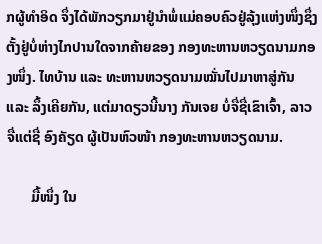ກຜູ້ທໍາອິດ ຈຶ່ງໄດ້ພັກວຽກມາຢູ່ນໍາພໍ່ແມ່ຄອບຄົວຢູ່ລຸ້ງແຫ່ງໜຶ່ງຊຶ່ງຕັ້ງຢູ່ບໍ່ຫ່າງໄກປານໃດຈາກຄ້າຍຂອງ ກອງທະຫານຫວຽດນາມກອງໜຶ່ງ. ໄທບ້ານ ແລະ ທະຫານຫວຽດນາມໝັ່ນໄປມາຫາສູ່ກັນ ແລະ ລຶ້ງເຄີຍກັນ, ແຕ່ມາດຽວນີ້ນາງ ກັນເຈຍ ບໍ່ຈື່ຊື່ເຂົາເຈົ້າ, ລາວຈື່ແຕ່ຊື່ ອົງຄັຽດ ຜູ້ເປັນຫົວໜ້າ ກອງທະຫານຫວຽດນາມ.

       ມື້ໜຶ່ງ ໃນ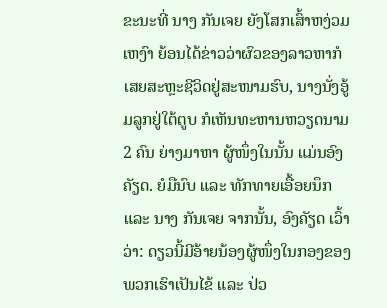ຂະນະທີ່ ນາງ ກັນເຈຍ ຍັງໂສກເສົ້າຫງ່ວມເຫງົາ ຍ້ອນໄດ້ຂ່າວວ່າຜົວຂອງລາວຫາກໍເສຍສະຫຼະຊີວິດຢູ່ສະໜາມຮົບ, ນາງນັ່ງອູ້ມລູກຢູ່ໃຕ້ຕູບ ກໍເຫັນທະຫານຫວຽດນາມ 2 ຄົນ ຍ່າງມາຫາ ຜູ້ໜຶ່ງໃນນັ້ນ ແມ່ນອົງຄັຽດ. ຍໍມືນົບ ແລະ ທັກທາຍເອື້ອຍນຶກ ແລະ ນາງ ກັນເຈຍ ຈາກນັ້ນ, ອົງຄັຽດ ເວົ້າວ່າ: ດຽວນີ້ມີອ້າຍນ້ອງຜູ້ໜຶ່ງໃນກອງຂອງພວກເຮົາເປັນໄຂ້ ແລະ ປ່ວ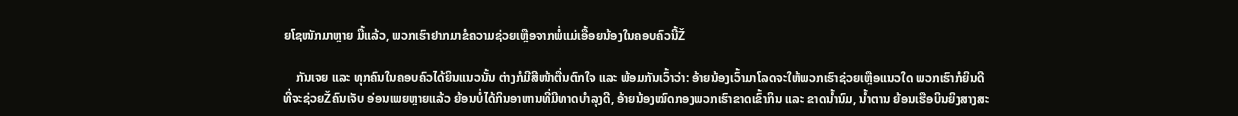ຍໂຊໜັກມາຫຼາຍ ມື້ແລ້ວ, ພວກເຮົາຢາກມາຂໍຄວາມຊ່ວຍເຫຼືອຈາກພໍ່ແມ່ເອື້ອຍນ້ອງໃນຄອບຄົວນີ້Ž

    ກັນເຈຍ ແລະ ທຸກຄົນໃນຄອບຄົວໄດ້ຍິນແນວນັ້ນ ຕ່າງກໍມີສີໜ້າຕື່ນຕົກໃຈ ແລະ ພ້ອມກັນເວົ້າວ່າ: ອ້າຍນ້ອງເວົ້າມາໂລດຈະໃຫ້ພວກເຮົາຊ່ວຍເຫຼືອແນວໃດ ພວກເຮົາກໍຍິນດີທີ່ຈະຊ່ວຍŽຄົນເຈັບ ອ່ອນເພຍຫຼາຍແລ້ວ ຍ້ອນບໍ່ໄດ້ກິນອາຫານທີ່ມີທາດບໍາລຸງດີ, ອ້າຍນ້ອງໝົດກອງພວກເຮົາຂາດເຂົ້າກິນ ແລະ ຂາດນໍ້ານົມ, ນໍ້າຕານ ຍ້ອນເຮືອບິນຍິງສາງສະ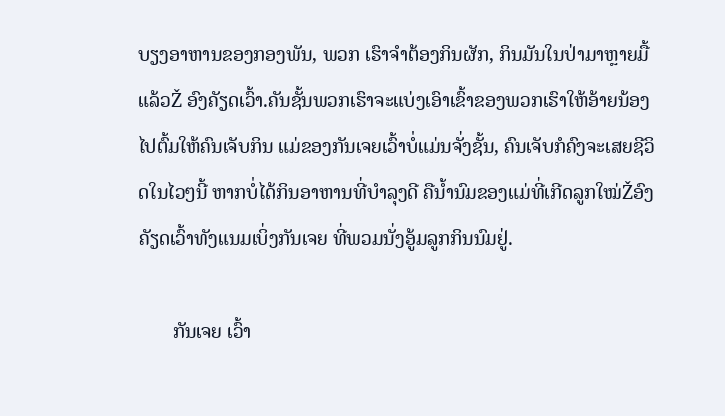ບຽງອາຫານຂອງກອງພັນ, ພວກ ເຮົາຈໍາຕ້ອງກິນຜັກ, ກິນມັນໃນປ່າມາຫຼາຍມື້ແລ້ວŽ ອົງຄັຽດເວົ້າ.ຄັນຊັ້ນພວກເຮົາຈະແບ່ງເອົາເຂົ້າຂອງພວກເຮົາໃຫ້ອ້າຍນ້ອງໄປຕົ້ມໃຫ້ຄົນເຈັບກິນ ແມ່ຂອງກັນເຈຍເວົ້າບໍ່ແມ່ນຈັ່ງຊັ້ນ, ຄົນເຈັບກໍຄົງຈະເສຍຊີວິດໃນໄວໆນີ້ ຫາກບໍ່ໄດ້ກິນອາຫານທີ່ບໍາລຸງດີ ຄືນໍ້ານົມຂອງແມ່ທີ່ເກີດລູກໃໝ່Žອົງຄັຽດເວົ້າທັງແນມເບິ່ງກັນເຈຍ ທີ່ພວມນັ່ງອູ້ມລູກກິນນົມຢູ່.

       ກັນເຈຍ ເວົ້າ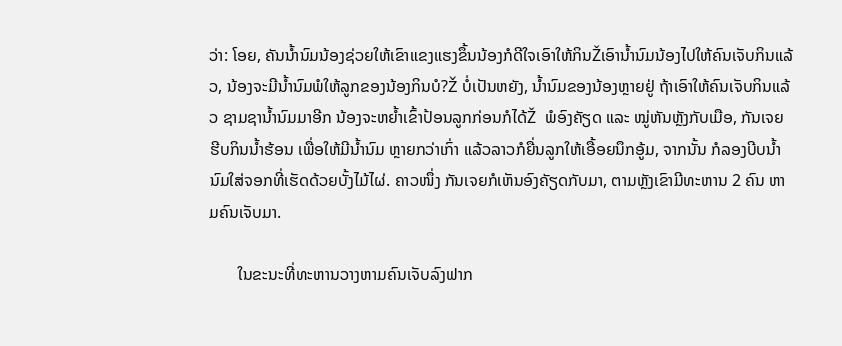ວ່າ: ໂອຍ, ຄັນນໍ້ານົມນ້ອງຊ່ວຍໃຫ້ເຂົາແຂງແຮງຂຶ້ນນ້ອງກໍດີໃຈເອົາໃຫ້ກິນŽເອົານໍ້ານົມນ້ອງໄປໃຫ້ຄົນເຈັບກິນແລ້ວ, ນ້ອງຈະມີນໍ້ານົມພໍໃຫ້ລູກຂອງນ້ອງກິນບໍ?Ž ບໍ່ເປັນຫຍັງ, ນໍ້ານົມຂອງນ້ອງຫຼາຍຢູ່ ຖ້າເອົາໃຫ້ຄົນເຈັບກິນແລ້ວ ຊາມຊານໍ້ານົມມາອີກ ນ້ອງຈະຫຍໍ້າເຂົ້າປ້ອນລູກກ່ອນກໍໄດ້Ž  ພໍອົງຄັຽດ ແລະ ໝູ່ຫັນຫຼັງກັບເມືອ, ກັນເຈຍ ຮີບກິນນໍ້າຮ້ອນ ເພື່ອໃຫ້ມີນໍ້ານົມ ຫຼາຍກວ່າເກົ່າ ແລ້ວລາວກໍຍື່ນລູກໃຫ້ເອື້ອຍນຶກອູ້ມ, ຈາກນັ້ນ ກໍລອງບີບນໍ້ານົມໃສ່ຈອກທີ່ເຮັດດ້ວຍບັ້ງໄມ້ໄຜ່. ຄາວໜຶ່ງ ກັນເຈຍກໍເຫັນອົງຄັຽດກັບມາ, ຕາມຫຼັງເຂົາມີທະຫານ 2 ຄົນ ຫາມຄົນເຈັບມາ.

       ໃນຂະນະທີ່ທະຫານວາງຫາມຄົນເຈັບລົງຟາກ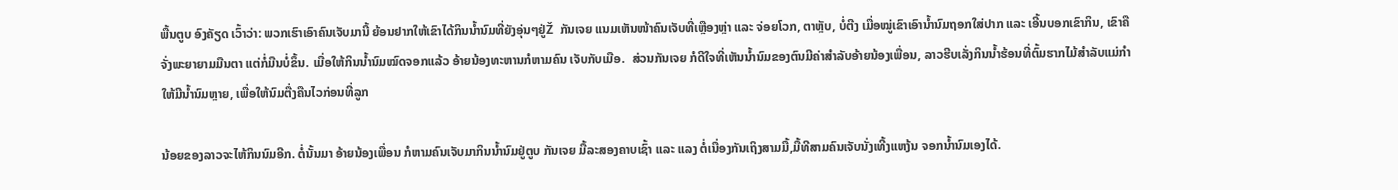ພື້ນຕູບ ອົງຄັຽດ ເວົ້າວ່າ: ພວກເຮົາເອົາຄົນເຈັບມານີ້ ຍ້ອນຢາກໃຫ້ເຂົາໄດ້ກິນນໍ້ານົມທີ່ຍັງອຸ່ນໆຢູ່Ž  ກັນເຈຍ ແນມເຫັນໜ້າຄົນເຈັບທີ່ເຫຼືອງຫຼ່າ ແລະ ຈ່ອຍໂວກ, ຕາຫຼັບ, ບໍ່ຕີງ ເມື່ອໝູ່ເຂົາເອົານໍ້ານົມຖອກໃສ່ປາກ ແລະ ເອີ້ນບອກເຂົາກິນ, ເຂົາຄືຈັ່ງພະຍາຍາມມືນຕາ ແຕ່ກໍ່ມືນບໍ່ຂຶ້ນ. ເມື່ອໃຫ້ກິນນໍ້ານົມໝົດຈອກແລ້ວ ອ້າຍນ້ອງທະຫານກໍຫາມຄົນ ເຈັບກັບເມືອ.  ສ່ວນກັນເຈຍ ກໍດີໃຈທີ່ເຫັນນໍ້ານົມຂອງຕົນມີຄ່າສໍາລັບອ້າຍນ້ອງເພື່ອນ, ລາວຮີບເລັ່ງກິນນໍ້າຮ້ອນທີ່ຕົ້ມຮາກໄມ້ສໍາລັບແມ່ກໍາໃຫ້ມີນໍ້ານົມຫຼາຍ, ເພື່ອໃຫ້ນົມຕື່ງຄືນໄວກ່ອນທີ່ລູກ

ນ້ອຍຂອງລາວຈະໄຫ້ກິນນົມອີກ. ຕໍ່ນັ້ນມາ ອ້າຍນ້ອງເພື່ອນ ກໍຫາມຄົນເຈັບມາກິນນໍ້ານົມຢູ່ຕູບ ກັນເຈຍ ມື້ລະສອງຄາບເຊົ້າ ແລະ ແລງ ຕໍ່ເນື່ອງກັນເຖິງສາມມື້,ມື້ທີສາມຄົນເຈັບນັ່ງເທີ້ງແຫງ້ນ ຈອກນໍ້ານົມເອງໄດ້.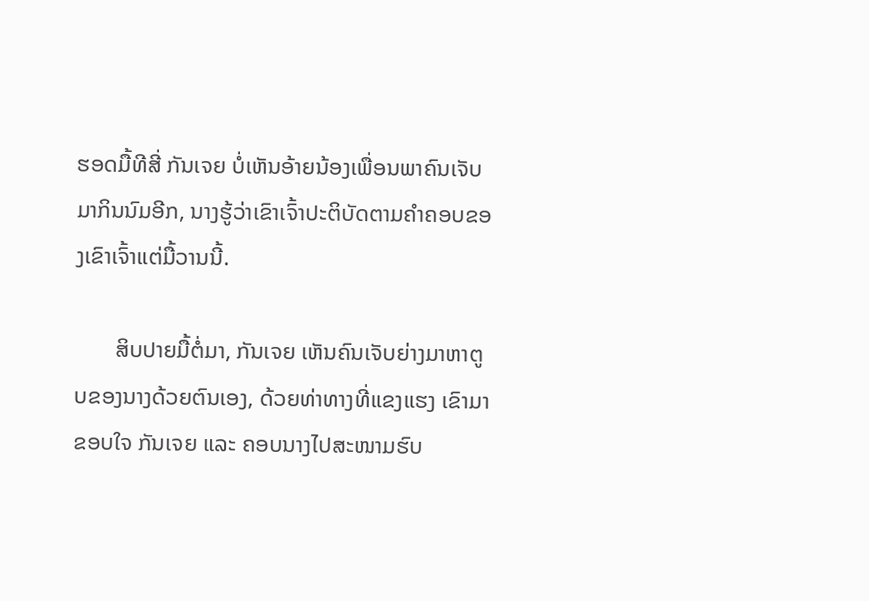ຮອດມື້ທີສີ່ ກັນເຈຍ ບໍ່ເຫັນອ້າຍນ້ອງເພື່ອນພາຄົນເຈັບມາກິນນົມອີກ, ນາງຮູ້ວ່າເຂົາເຈົ້າປະຕິບັດຕາມຄໍາຄອບຂອງເຂົາເຈົ້າແຕ່ມື້ວານນີ້.

       ສິບປາຍມື້ຕໍ່ມາ, ກັນເຈຍ ເຫັນຄົນເຈັບຍ່າງມາຫາຕູບຂອງນາງດ້ວຍຕົນເອງ, ດ້ວຍທ່າທາງທີ່ແຂງແຮງ ເຂົາມາຂອບໃຈ ກັນເຈຍ ແລະ ຄອບນາງໄປສະໜາມຮົບ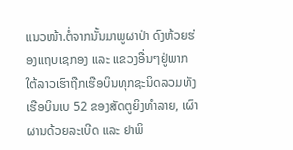ແນວໜ້າ.ຕໍ່ຈາກນັ້ນມາພູຜາປ່າ ດົງຫ້ວຍຮ່ອງແຖບເຊກອງ ແລະ ແຂວງອື່ນໆຢູ່ພາກໃຕ້ລາວເຮົາຖືກເຮືອບິນທຸກຊະນິດລວມທັງເຮືອບິນເບ 52 ຂອງສັດຕູຍິງທໍາລາຍ, ເຜົາຜານດ້ວຍລະເບີດ ແລະ ຢາພິ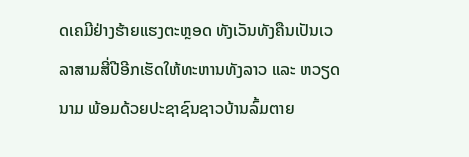ດເຄມີຢ່າງຮ້າຍແຮງຕະຫຼອດ ທັງເວັນທັງຄືນເປັນເວລາສາມສີ່ປີອີກເຮັດໃຫ້ທະຫານທັງລາວ ແລະ ຫວຽດນາມ ພ້ອມດ້ວຍປະຊາຊົນຊາວບ້ານລົ້ມຕາຍ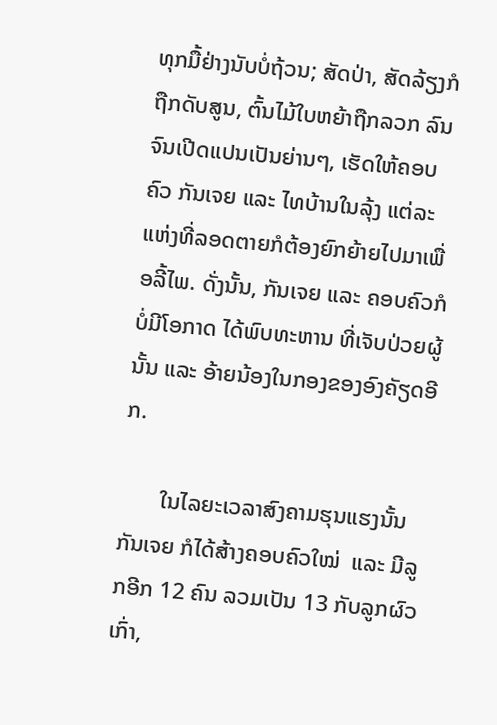ທຸກມື້ຢ່າງນັບບໍ່ຖ້ວນ; ສັດປ່າ, ສັດລ້ຽງກໍຖືກດັບສູນ, ຕົ້ນໄມ້ໃບຫຍ້າຖືກລວກ ລົນຈົນເປີດແປນເປັນຍ່ານໆ, ເຮັດໃຫ້ຄອບຄົວ ກັນເຈຍ ແລະ ໄທບ້ານໃນລຸ້ງ ແຕ່ລະແຫ່ງທີ່ລອດຕາຍກໍຕ້ອງຍົກຍ້າຍໄປມາເພື່ອລີ້ໄພ. ດັ່ງນັ້ນ, ກັນເຈຍ ແລະ ຄອບຄົວກໍບໍ່ມີໂອກາດ ໄດ້ພົບທະຫານ ທີ່ເຈັບປ່ວຍຜູ້ນັ້ນ ແລະ ອ້າຍນ້ອງໃນກອງຂອງອົງຄັຽດອີກ.

       ໃນໄລຍະເວລາສົງຄາມຮຸນແຮງນັ້ນ ກັນເຈຍ ກໍໄດ້ສ້າງຄອບຄົວໃໝ່  ແລະ ມີລູກອີກ 12 ຄົນ ລວມເປັນ 13 ກັບລູກຜົວເກົ່າ,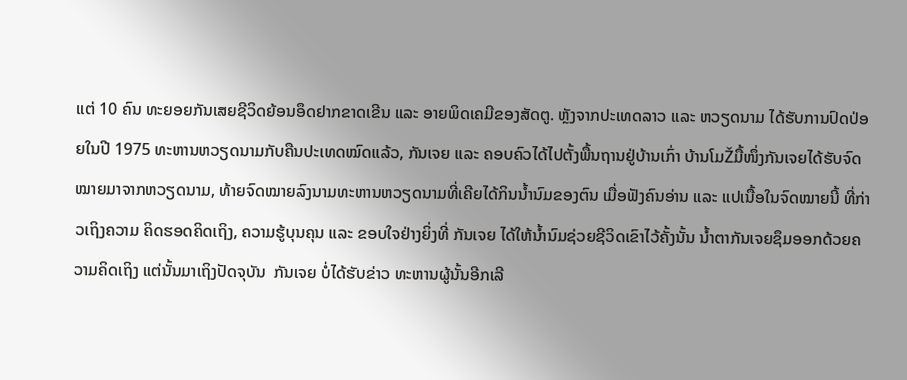ແຕ່ 10 ຄົນ ທະຍອຍກັນເສຍຊີວິດຍ້ອນອຶດຢາກຂາດເຂີນ ແລະ ອາຍພິດເຄມີຂອງສັດຕູ. ຫຼັງຈາກປະເທດລາວ ແລະ ຫວຽດນາມ ໄດ້ຮັບການປົດປ່ອຍໃນປີ 1975 ທະຫານຫວຽດນາມກັບຄືນປະເທດໝົດແລ້ວ, ກັນເຈຍ ແລະ ຄອບຄົວໄດ້ໄປຕັ້ງພື້ນຖານຢູ່ບ້ານເກົ່າ ບ້ານໂມŽມື້ໜຶ່ງກັນເຈຍໄດ້ຮັບຈົດໝາຍມາຈາກຫວຽດນາມ, ທ້າຍຈົດໝາຍລົງນາມທະຫານຫວຽດນາມທີ່ເຄີຍໄດ້ກິນນໍ້ານົມຂອງຕົນ ເມື່ອຟັງຄົນອ່ານ ແລະ ແປເນື້ອໃນຈົດໝາຍນີ້ ທີ່ກ່າວເຖິງຄວາມ ຄິດຮອດຄິດເຖິງ, ຄວາມຮູ້ບຸນຄຸນ ແລະ ຂອບໃຈຢ່າງຍິ່ງທີ່ ກັນເຈຍ ໄດ້ໃຫ້ນໍ້ານົມຊ່ວຍຊີວິດເຂົາໄວ້ຄັ້ງນັ້ນ ນໍ້າຕາກັນເຈຍຊຶມອອກດ້ວຍຄວາມຄິດເຖິງ ແຕ່ນັ້ນມາເຖິງປັດຈຸບັນ  ກັນເຈຍ ບໍ່ໄດ້ຮັບຂ່າວ ທະຫານຜູ້ນັ້ນອີກເລີ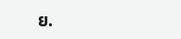ຍ.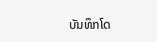ບັນທຶກໂດ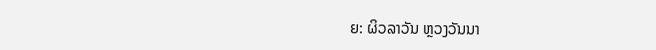ຍ: ຜິວລາວັນ ຫຼວງວັນນາ